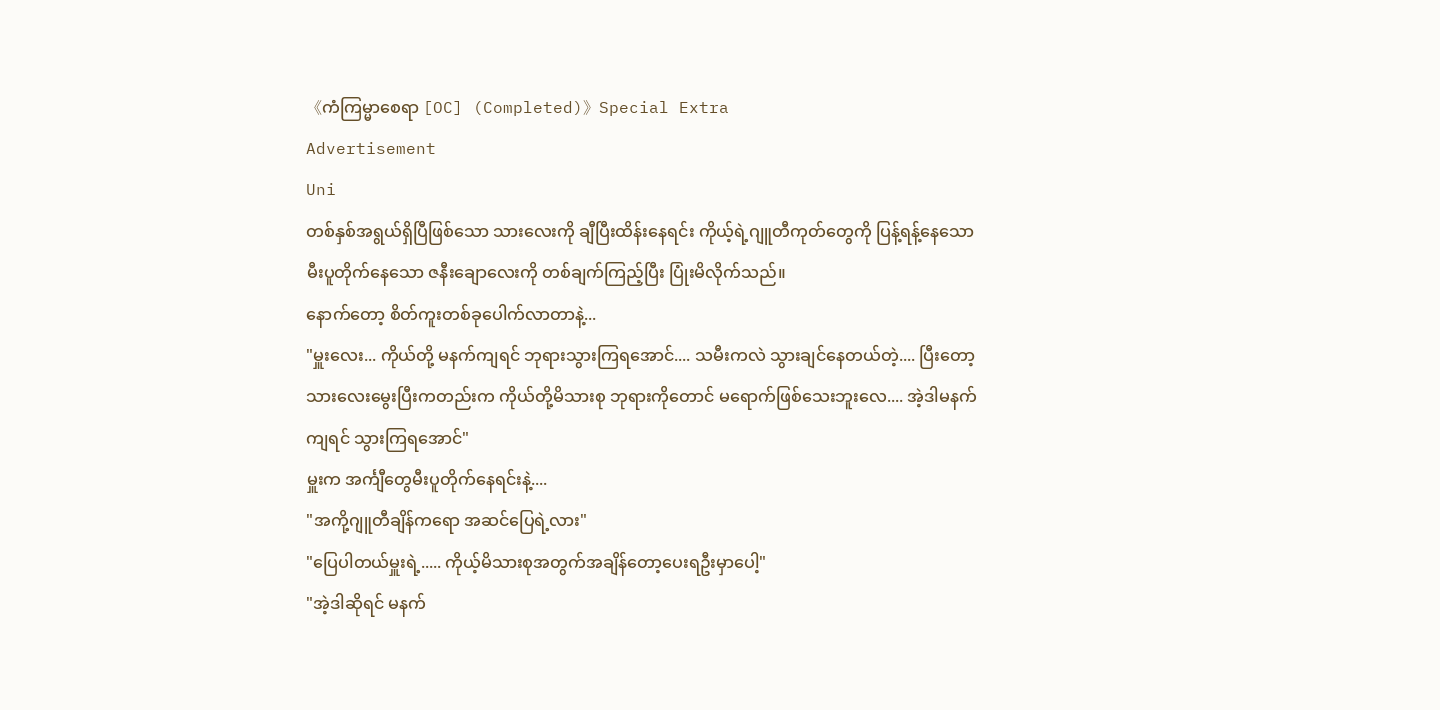《ကံကြမ္မာစေရာ [OC] (Completed)》Special Extra
Advertisement
Uni
တစ်နှစ်အရွယ်ရှိပြီဖြစ်သော သားလေးကို ချီပြီးထိန်းနေရင်း ကိုယ့်ရဲ့ဂျူတီကုတ်တွေကို ပြန့်ရန့်နေသော မီးပူတိုက်နေသော ဇနီးချောလေးကို တစ်ချက်ကြည့်ပြီး ပြုံးမိလိုက်သည်။
နောက်တော့ စိတ်ကူးတစ်ခုပေါက်လာတာနဲ့...
"မှူးလေး... ကိုယ်တို့ မနက်ကျရင် ဘုရားသွားကြရအောင်.... သမီးကလဲ သွားချင်နေတယ်တဲ့.... ပြီးတော့ သားလေးမွေးပြီးကတည်းက ကိုယ်တို့မိသားစု ဘုရားကိုတောင် မရောက်ဖြစ်သေးဘူးလေ.... အဲ့ဒါမနက်ကျရင် သွားကြရအောင်"
မှူးက အင်္ကျီတွေမီးပူတိုက်နေရင်းနဲ့....
"အကို့ဂျူတီချိန်ကရော အဆင်ပြေရဲ့လား"
"ပြေပါတယ်မှူးရဲ့..... ကိုယ့်မိသားစုအတွက်အချိန်တော့ပေးရဦးမှာပေါ့"
"အဲ့ဒါဆိုရင် မနက်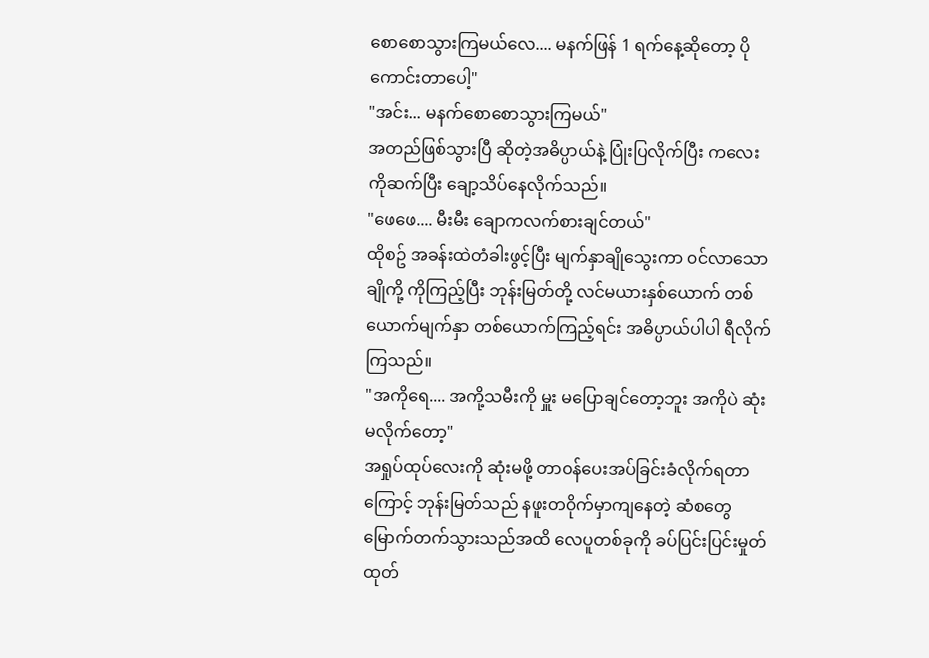စောစောသွားကြမယ်လေ.... မနက်ဖြန် 1 ရက်နေ့ဆိုတော့ ပိုကောင်းတာပေါ့"
"အင်း... မနက်စောစောသွားကြမယ်"
အတည်ဖြစ်သွားပြီ ဆိုတဲ့အဓိပ္ပာယ်နဲ့ ပြုံးပြလိုက်ပြီး ကလေးကိုဆက်ပြီး ချော့သိပ်နေလိုက်သည်။
"ဖေဖေ.... မီးမီး ချောကလက်စားချင်တယ်"
ထိုစဥ် အခန်းထဲတံခါးဖွင့်ပြီး မျက်နှာချိုသွေးကာ ၀င်လာသော ချိုကို့ ကိုကြည့်ပြီး ဘုန်းမြတ်တို့ လင်မယားနှစ်ယောက် တစ်ယောက်မျက်နှာ တစ်ယောက်ကြည့်ရင်း အဓိပ္ပာယ်ပါပါ ရီလိုက်ကြသည်။
"အကိုရေ.... အကို့သမီးကို မှူး မပြောချင်တော့ဘူး အကိုပဲ ဆုံးမလိုက်တော့"
အရှုပ်ထုပ်လေးကို ဆုံးမဖို့ တာ၀န်ပေးအပ်ခြင်းခံလိုက်ရတာကြောင့် ဘုန်းမြတ်သည် နဖူးတ၀ိုက်မှာကျနေတဲ့ ဆံစတွေ မြောက်တက်သွားသည်အထိ လေပူတစ်ခုကို ခပ်ပြင်းပြင်းမှုတ်ထုတ်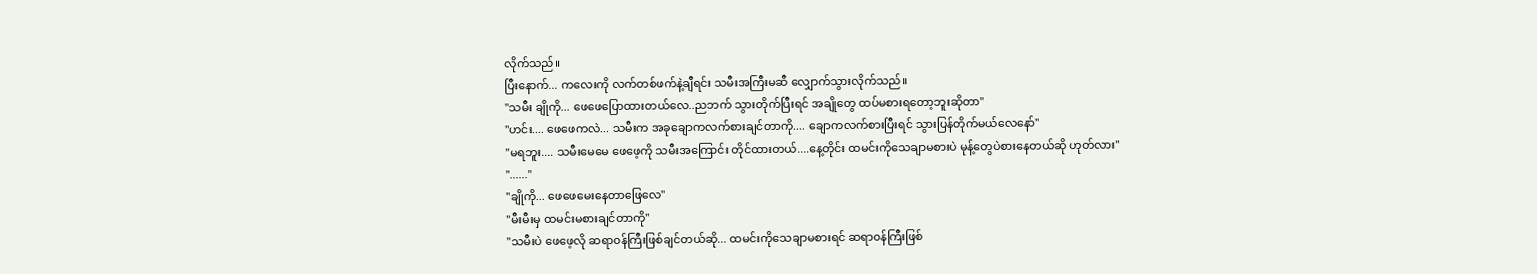လိုက်သည်။
ပြီးနောက်... ကလေးကို လက်တစ်ဖက်နဲ့ချီရင်း သမီးအကြီးမဆီ လျှောက်သွားလိုက်သည်။
"သမီး ချိုကို... ဖေဖေပြောထားတယ်လေ..ညဘက် သွားတိုက်ပြီးရင် အချိုတွေ ထပ်မစားရတော့ဘူးဆိုတာ"
"ဟင်း.... ဖေဖေကလဲ... သမီးက အခုချောကလက်စားချင်တာကို.... ချောကလက်စားပြီးရင် သွားပြန်တိုက်မယ်လေနော်"
"မရဘူး.... သမီးမေမေ ဖေဖေ့ကို သမီးအကြောင်း တိုင်ထားတယ်....နေ့တိုင်း ထမင်းကိုသေချာမစားပဲ မုန့်တွေပဲစားနေတယ်ဆို ဟုတ်လား"
"......"
"ချိုကို... ဖေဖေမေးနေတာဖြေလေ"
"မီးမီးမှ ထမင်းမစားချင်တာကို"
"သမီးပဲ ဖေဖေ့လို ဆရာ၀န်ကြီးဖြစ်ချင်တယ်ဆို... ထမင်းကိုသေချာမစားရင် ဆရာ၀န်ကြီးဖြစ်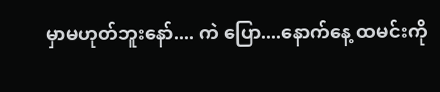မှာမဟုတ်ဘူးနော်.... ကဲ ပြော....နောက်နေ့ ထမင်းကို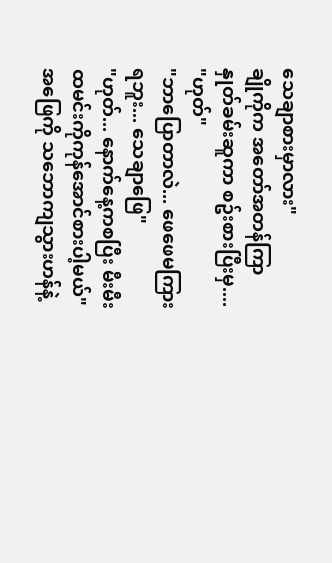သေချာစားမှာလား"
ချိုကိုက အတော်အတန်ကြာ နှုတ်ခမ်းဆူကာ စဥ်းစားပြီးမှ....
"ဟုတ်"
"ဘာပြောတာလဲ... ဖေဖေမကြားရဘူး... သေချာဖြေ"
"ဟုတ်... နောက်နေ့ကစပြီး မီးမီးထမင်းကိုကုန်အောင်စားပါ့မယ်"
အဖြေကို သဘောကျသွားဟန်နဲ့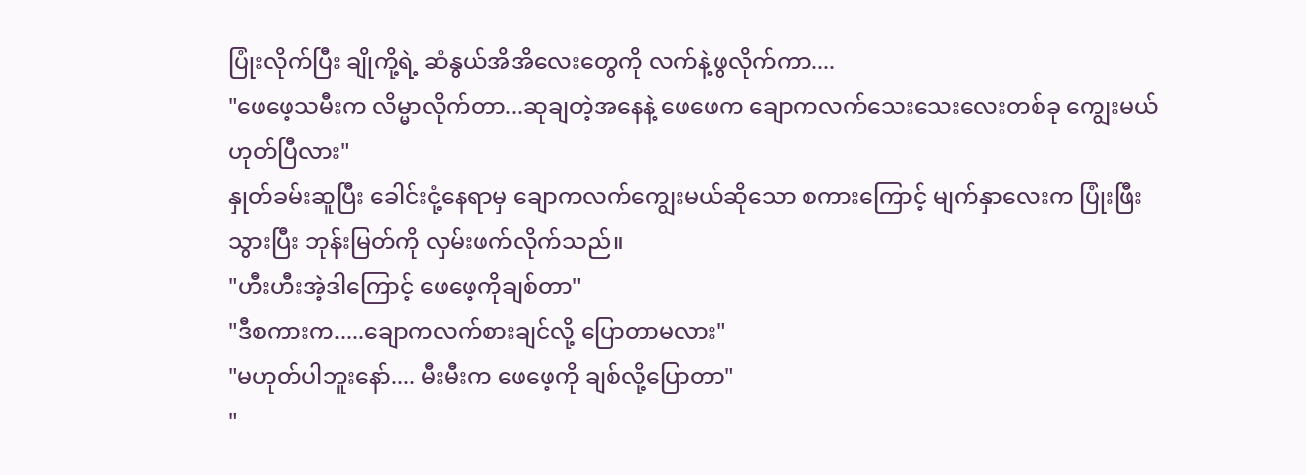ပြုံးလိုက်ပြီး ချိုကို့ရဲ့ ဆံနွယ်အိအိလေးတွေကို လက်နဲ့ဖွလိုက်ကာ....
"ဖေဖေ့သမီးက လိမ္မာလိုက်တာ...ဆုချတဲ့အနေနဲ့ ဖေဖေက ချောကလက်သေးသေးလေးတစ်ခု ကျွေးမယ် ဟုတ်ပြီလား"
နှုတ်ခမ်းဆူပြီး ခေါင်းငုံ့နေရာမှ ချောကလက်ကျွေးမယ်ဆိုသော စကားကြောင့် မျက်နှာလေးက ပြုံးဖြီးသွားပြီး ဘုန်းမြတ်ကို လှမ်းဖက်လိုက်သည်။
"ဟီးဟီးအဲ့ဒါကြောင့် ဖေဖေ့ကိုချစ်တာ"
"ဒီစကားက.....ချောကလက်စားချင်လို့ ပြောတာမလား"
"မဟုတ်ပါဘူးနော်.... မီးမီးက ဖေဖေ့ကို ချစ်လို့ပြောတာ"
"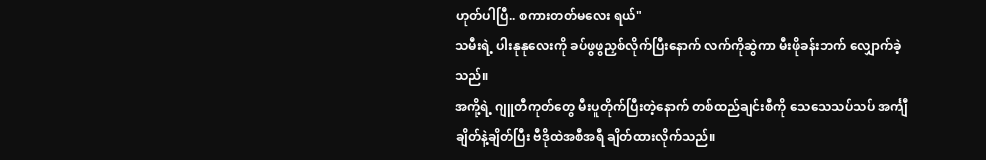ဟုတ်ပါပြီ.. စကားတတ်မလေး ရယ်"
သမီးရဲ့ ပါးနုနုလေးကို ခပ်ဖွဖွညှစ်လိုက်ပြီးနောက် လက်ကိုဆွဲကာ မီးဖိုခန်းဘက် လျှောက်ခဲ့သည်။
အကို့ရဲ့ ဂျူတီကုတ်တွေ မီးပူတိုက်ပြီးတဲ့နောက် တစ်ထည်ချင်းစီကို သေသေသပ်သပ် အင်္ကျီချိတ်နဲ့ချိတ်ပြီး ဗီဒိုထဲအစီအရီ ချိတ်ထားလိုက်သည်။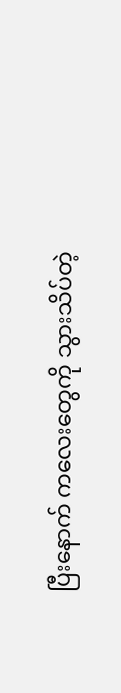ပြီးနောက် ကလေးတွေကို သွားသိပ်တဲ့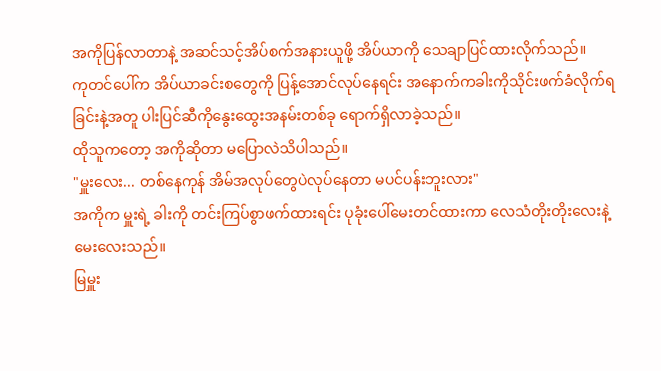အကိုပြန်လာတာနဲ့ အဆင်သင့်အိပ်စက်အနားယူဖို့ အိပ်ယာကို သေချာပြင်ထားလိုက်သည်။
ကုတင်ပေါ်က အိပ်ယာခင်းစတွေကို ပြန့်အောင်လုပ်နေရင်း အနောက်ကခါးကိုသိုင်းဖက်ခံလိုက်ရခြင်းနဲ့အတူ ပါးပြင်ဆီကိုနွေးထွေးအနမ်းတစ်ခု ရောက်ရှိလာခဲ့သည်။
ထိုသူကတော့ အကိုဆိုတာ မပြောလဲသိပါသည်။
"မှူးလေး... တစ်နေကုန် အိမ်အလုပ်တွေပဲလုပ်နေတာ မပင်ပန်းဘူးလား"
အကိုက မှူးရဲ့ ခါးကို တင်းကြပ်စွာဖက်ထားရင်း ပုခုံးပေါ်မေးတင်ထားကာ လေသံတိုးတိုးလေးနဲ့ မေးလေးသည်။
မြမှူး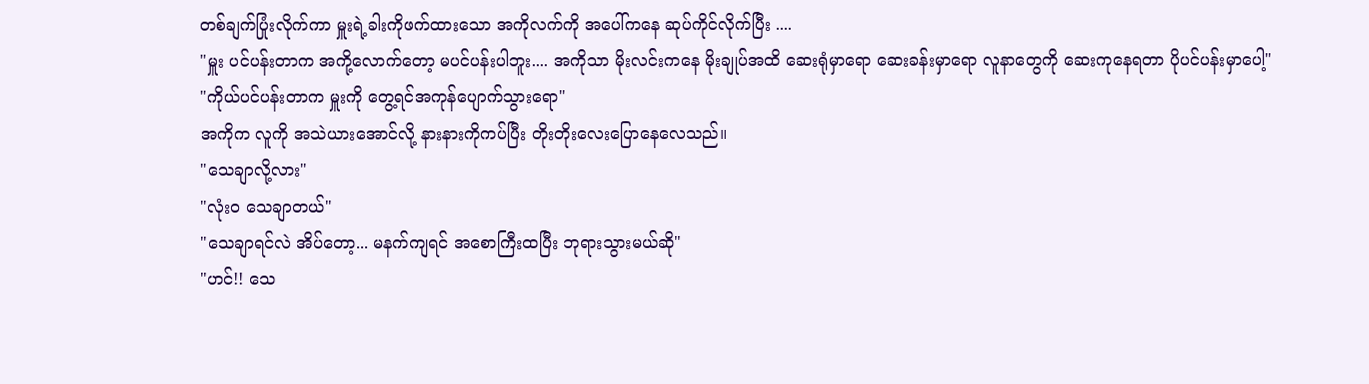တစ်ချက်ပြုံးလိုက်ကာ မှူးရဲ့ခါးကိုဖက်ထားသော အကိုလက်ကို အပေါ်ကနေ ဆုပ်ကိုင်လိုက်ပြီး ....
"မှူး ပင်ပန်းတာက အကို့လောက်တော့ မပင်ပန်းပါဘူး.... အကိုသာ မိုးလင်းကနေ မိုးချုပ်အထိ ဆေးရုံမှာရော ဆေးခန်းမှာရော လူနာတွေကို ဆေးကုနေရတာ ပိုပင်ပန်းမှာပေါ့"
"ကိုယ်ပင်ပန်းတာက မှူးကို တွေ့ရင်အကုန်ပျောက်သွားရော"
အကိုက လူကို အသဲယားအောင်လို့ နားနားကိုကပ်ပြီး တိုးတိုးလေးပြောနေလေသည်။
"သေချာလို့လား"
"လုံး၀ သေချာတယ်"
"သေချာရင်လဲ အိပ်တော့... မနက်ကျရင် အစောကြီးထပြီး ဘုရားသွားမယ်ဆို"
"ဟင်!! သေ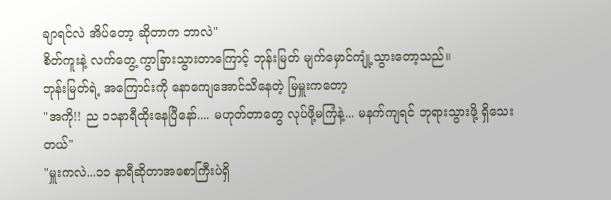ချာရင်လဲ အိပ်တော့ ဆိုတာက ဘာလဲ"
စိတ်ကူးနဲ့ လက်တွေ့ ကွာခြားသွားတာကြောင့် ဘုန်းမြတ် မျက်မှောင်ကျုံ့သွားတော့သည်။
ဘုန်းမြတ်ရဲ့ အကြောင်းကို နောကျေအောင်သိနေတဲ့ မြမှူးကတော့
"အကို!! ည ၁၁နာရီထိုးနေပြီနော်.... မဟုတ်တာတွေ လုပ်ဖို့မကြံနဲ့... မနက်ကျရင် ဘုရားသွားဖို့ ရှိသေးတယ်"
"မှူးကလဲ...၁၁ နာရီဆိုတာအစောကြီးပဲရှိ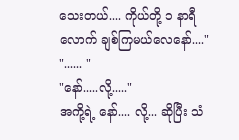သေးတယ်.... ကိုယ်တို့ ၁ နာရီလောက် ချစ်ကြမယ်လေနော်...."
"...... "
"နော်.....လို့....."
အကို့ရဲ့ နော်.... လို့... ဆိုပြီး သံ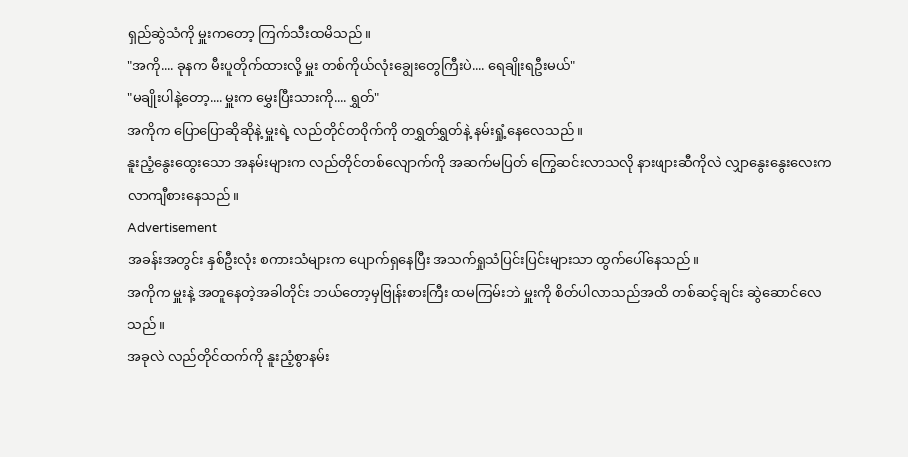ရှည်ဆွဲသံကို မှူးကတော့ ကြက်သီးထမိသည်။
"အကို.... ခုနက မီးပူတိုက်ထားလို့ မှူး တစ်ကိုယ်လုံးချွေးတွေကြီးပဲ.... ရေချိုးရဦးမယ်"
"မချိုးပါနဲ့တော့.... မှူးက မွှေးပြီးသားကို.... ရွှတ်"
အကိုက ပြောပြောဆိုဆိုနဲ့ မှူးရဲ့ လည်တိုင်တ၀ိုက်ကို တရွှတ်ရွှတ်နဲ့ နမ်းရှုံ့နေလေသည်။
နူးညံ့နွေးထွေးသော အနမ်းများက လည်တိုင်တစ်လျောက်ကို အဆက်မပြတ် ကြွေဆင်းလာသလို နားဖျားဆီကိုလဲ လျှာနွေးနွေးလေးက လာကျီစားနေသည်။
Advertisement
အခန်းအတွင်း နှစ်ဦးလုံး စကားသံများက ပျောက်ရှနေပြီး အသက်ရှုသံပြင်းပြင်းများသာ ထွက်ပေါ်နေသည်။
အကိုက မှူးနဲ့ အတူနေတဲ့အခါတိုင်း ဘယ်တော့မှဗြုန်းစားကြီး ထမကြမ်းဘဲ မှူးကို စိတ်ပါလာသည်အထိ တစ်ဆင့်ချင်း ဆွဲဆောင်လေသည်။
အခုလဲ လည်တိုင်ထက်ကို နူးညံ့စွာနမ်း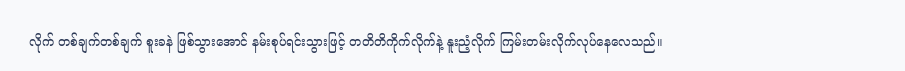လိုက် တစ်ချက်တစ်ချက် စူးခနဲ ဖြစ်သွားအောင် နမ်းစုပ်ရင်းသွားဖြင့် တတိတိကိုက်လိုက်နဲ့ နူးညံ့လိုက် ကြမ်းတမ်းလိုက်လုပ်နေလေသည်။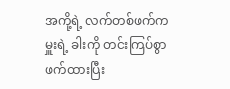အကို့ရဲ့ လက်တစ်ဖက်က မှူးရဲ့ ခါးကို တင်းကြပ်စွာဖက်ထားပြီး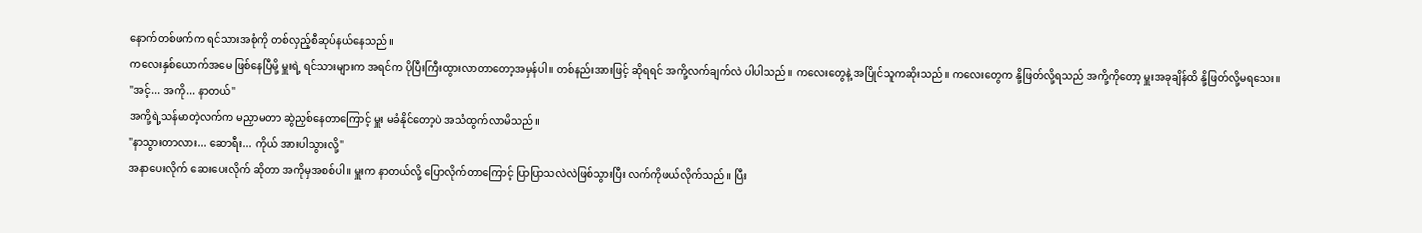နောက်တစ်ဖက်က ရင်သားအစုံကို တစ်လှည့်စီဆုပ်နယ်နေသည်။
ကလေးနှစ်ယောက်အမေ ဖြစ်နေပြီမို့ မှူးရဲ့ ရင်သားများက အရင်က ပိုပြီးကြီးထွားလာတာတော့အမှန်ပါ။ တစ်နည်းအားဖြင့် ဆိုရရင် အကို့လက်ချက်လဲ ပါပါသည်။ ကလေးတွေနဲ့ အပြိုင်သူကဆိုးသည်။ ကလေးတွေက နို့ဖြတ်လို့ရသည် အကို့ကိုတော့ မှူးအခုချိန်ထိ နို့ဖြတ်လို့မရသေး။
"အင့်... အကို... နာတယ်"
အကို့ရဲ့သန်မာတဲ့လက်က မညှာမတာ ဆွဲညှစ်နေတာကြောင့် မှူး မခံနိုင်တော့ပဲ အသံထွက်လာမိသည်။
"နာသွားတာလား... ဆောရီး... ကိုယ် အားပါသွားလို့"
အနာပေးလိုက် ဆေးပေးလိုက် ဆိုတာ အကိုမှအစစ်ပါ။ မှူးက နာတယ်လို့ ပြောလိုက်တာကြောင့် ပြာပြာသလဲလဲဖြစ်သွားပြီး လက်ကိုဖယ်လိုက်သည်။ ပြီး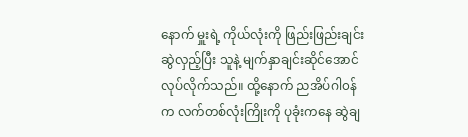နောက် မှူးရဲ့ ကိုယ်လုံးကို ဖြည်းဖြည်းချင်းဆွဲလှည့်ပြီး သူနဲ့ မျက်နှာချင်းဆိုင်အောင် လုပ်လိုက်သည်။ ထို့နောက် ညအိပ်ဂါ၀န်က လက်တစ်လုံးကြိုးကို ပုခုံးကနေ ဆွဲချ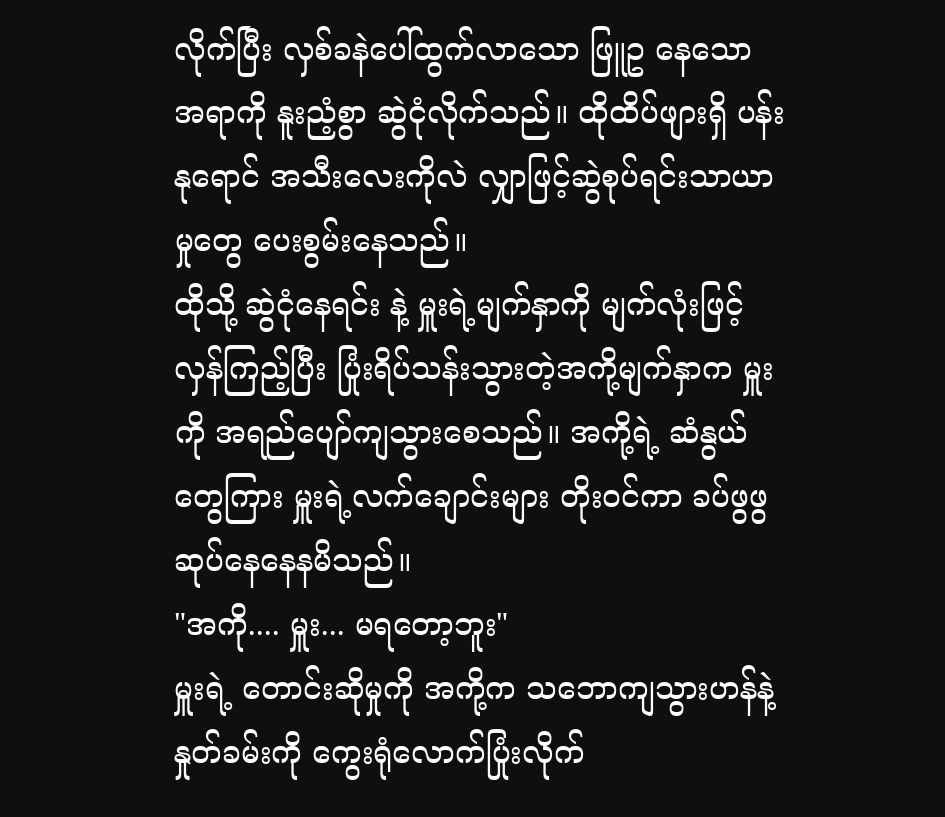လိုက်ပြီး လှစ်ခနဲပေါ်ထွက်လာသော ဖြူဥ နေသော အရာကို နူးညံ့စွာ ဆွဲငုံလိုက်သည်။ ထိုထိပ်ဖျားရှိ ပန်းနုရောင် အသီးလေးကိုလဲ လျှာဖြင့်ဆွဲစုပ်ရင်းသာယာမှုတွေ ပေးစွမ်းနေသည်။
ထိုသို့ ဆွဲငုံနေရင်း နဲ့ မှူးရဲ့မျက်နှာကို မျက်လုံးဖြင့်လှန်ကြည့်ပြီး ပြုံးရိပ်သန်းသွားတဲ့အကို့မျက်နှာက မှူးကို အရည်ပျော်ကျသွားစေသည်။ အကို့ရဲ့ ဆံနွယ်တွေကြား မှူးရဲ့လက်ချောင်းများ တိုး၀င်ကာ ခပ်ဖွဖွ ဆုပ်နေနေနမိသည်။
"အကို.... မှူး... မရတော့ဘူး"
မှူးရဲ့ တောင်းဆိုမှုကို အကို့က သဘောကျသွားဟန်နဲ့ နှုတ်ခမ်းကို ကွေးရုံလောက်ပြုံးလိုက်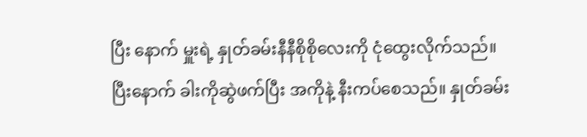ပြီး နောက် မှူးရဲ့ နှုတ်ခမ်းနီနီစိုစိုလေးကို ငုံထွေးလိုက်သည်။
ပြီးနောက် ခါးကိုဆွဲဖက်ပြီး အကိုနဲ့ နီးကပ်စေသည်။ နှုတ်ခမ်း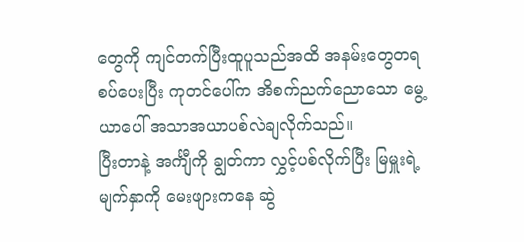တွေကို ကျင်တက်ပြီးထူပူသည်အထိ အနမ်းတွေတရစပ်ပေးပြီး ကုတင်ပေါ်က အိစက်ညက်ညောသော မွေ့ယာပေါ် အသာအယာပစ်လဲချလိုက်သည်။
ပြီးတာနဲ့ အင်္ကျီကို ချွတ်ကာ လွှင့်ပစ်လိုက်ပြီး မြမှူးရဲ့ မျက်နှာကို မေးဖျားကနေ ဆွဲ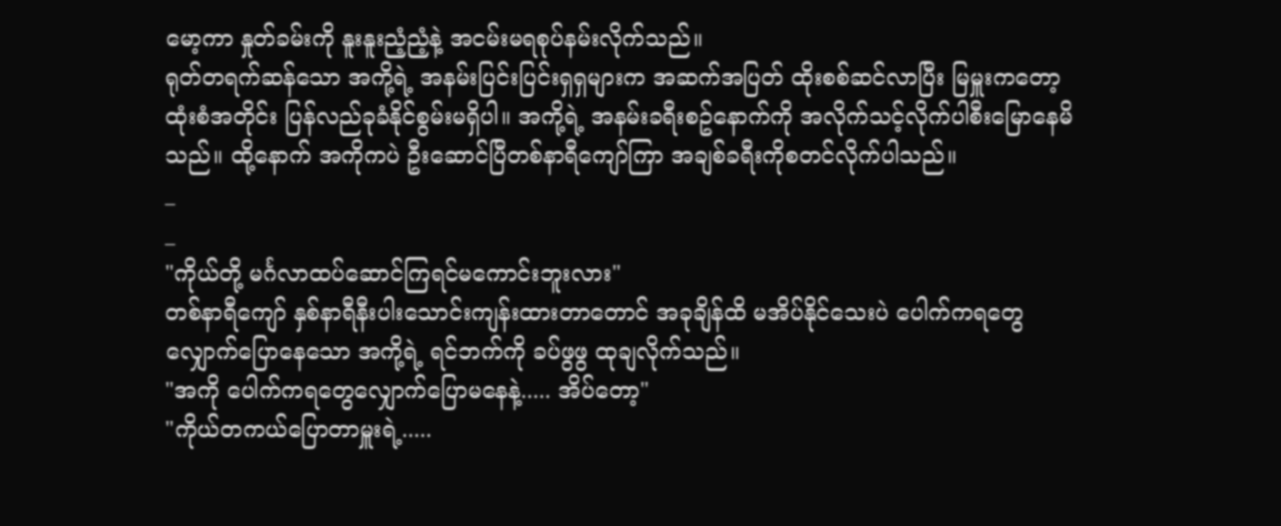မော့ကာ နှုတ်ခမ်းကို နူးနူးညံ့ညံ့နဲ့ အငမ်းမရစုပ်နမ်းလိုက်သည်။
ရုတ်တရက်ဆန်သော အကို့ရဲ့ အနမ်းပြင်းပြင်းရှရှများက အဆက်အပြတ် ထိုးစစ်ဆင်လာပြီး မြမှူးကတော့ ထုံးစံအတိုင်း ပြန်လည်ခုခံနိုင်စွမ်းမရှိပါ။ အကို့ရဲ့ အနမ်းခရီးစဥ်နောက်ကို အလိုက်သင့်လိုက်ပါစီးမြောနေမိသည်။ ထို့နောက် အကိုကပဲ ဦးဆောင်ပြီတစ်နာရီကျော်ကြာ အချစ်ခရီးကိုစတင်လိုက်ပါသည်။
_
_
"ကိုယ်တို့ မင်္ဂလာထပ်ဆောင်ကြရင်မကောင်းဘူးလား"
တစ်နာရီကျော် နှစ်နာရီနီးပါးသောင်းကျန်းထားတာတောင် အခုချိန်ထိ မအိပ်နိုင်သေးပဲ ပေါက်ကရတွေလျှောက်ပြောနေသော အကို့ရဲ့ ရင်ဘက်ကို ခပ်ဖွဖွ ထုချလိုက်သည်။
"အကို ပေါက်ကရတွေလျှောက်ပြောမနေနဲ့..... အိပ်တော့"
"ကိုယ်တကယ်ပြောတာမှူးရဲ့.....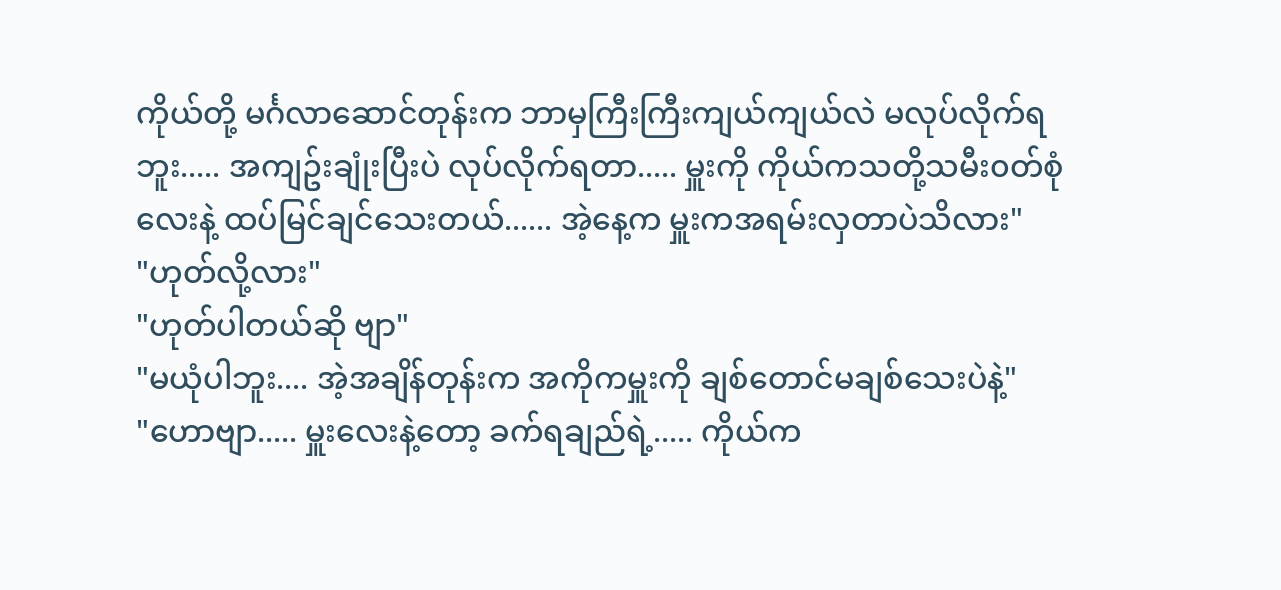ကိုယ်တို့ မင်္ဂလာဆောင်တုန်းက ဘာမှကြီးကြီးကျယ်ကျယ်လဲ မလုပ်လိုက်ရဘူး..... အကျဥ်းချုံးပြီးပဲ လုပ်လိုက်ရတာ..... မှူးကို ကိုယ်ကသတို့သမီး၀တ်စုံလေးနဲ့ ထပ်မြင်ချင်သေးတယ်...... အဲ့နေ့က မှူးကအရမ်းလှတာပဲသိလား"
"ဟုတ်လို့လား"
"ဟုတ်ပါတယ်ဆို ဗျာ"
"မယုံပါဘူး.... အဲ့အချိန်တုန်းက အကိုကမှူးကို ချစ်တောင်မချစ်သေးပဲနဲ့"
"ဟောဗျာ..... မှူးလေးနဲ့တော့ ခက်ရချည်ရဲ့..... ကိုယ်က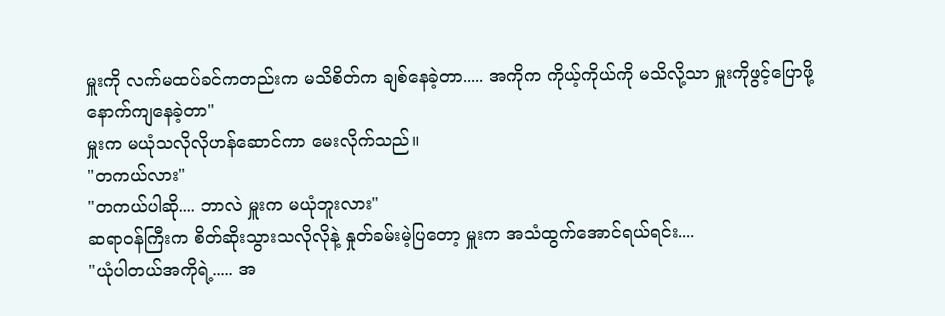မှူးကို လက်မထပ်ခင်ကတည်းက မသိစိတ်က ချစ်နေခဲ့တာ..... အကိုက ကိုယ့်ကိုယ်ကို မသိလို့သာ မှူးကိုဖွင့်ပြောဖို့ နောက်ကျနေခဲ့တာ"
မှူးက မယုံသလိုလိုဟန်ဆောင်ကာ မေးလိုက်သည်။
"တကယ်လား"
"တကယ်ပါဆို.... ဘာလဲ မှူးက မယုံဘူးလား"
ဆရာ၀န်ကြီးက စိတ်ဆိုးသွားသလိုလိုနဲ့ နှုတ်ခမ်းမဲ့ပြတော့ မှူးက အသံထွက်အောင်ရယ်ရင်း....
"ယုံပါတယ်အကိုရဲ့..... အ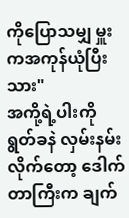ကိုပြောသမျှ မှူးကအကုန်ယုံပြီးသား"
အကို့ရဲ့ပါးကို ရွတ်ခနဲ လှမ်းနမ်းလိုက်တော့ ဒေါက်တာကြီးက ချက်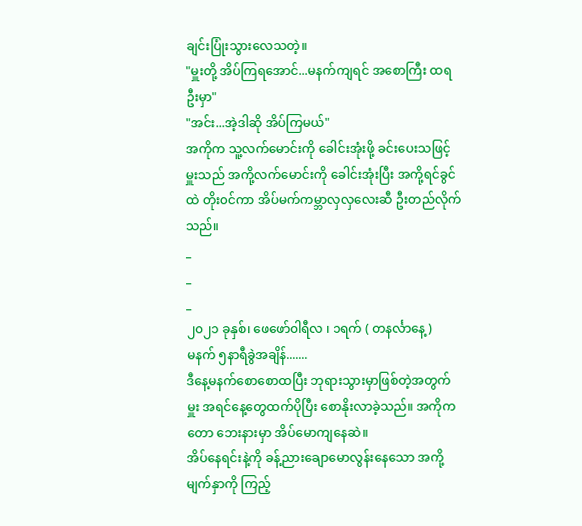ချင်းပြုံးသွားလေသတဲ့။
"မှူးတို့ အိပ်ကြရအောင်...မနက်ကျရင် အစောကြီး ထရဦးမှာ"
"အင်း...အဲ့ဒါဆို အိပ်ကြမယ်"
အကိုက သူ့လက်မောင်းကို ခေါင်းအုံးဖို့ ခင်းပေးသဖြင့် မှူးသည် အကို့လက်မောင်းကို ခေါင်းအုံးပြီး အကို့ရင်ခွင်ထဲ တိုး၀င်ကာ အိပ်မက်ကမ္ဘာလှလှလေးဆီ ဦးတည်လိုက်သည်။
_
_
_
၂၀၂၁ ခုနှစ်၊ ဖေဖော်၀ါရီလ ၊ ၁ရက် ( တနင်္လာနေ့)
မနက် ၅နာရီခွဲအချိန်.......
ဒီနေ့မနက်စောစောထပြီး ဘုရားသွားမှာဖြစ်တဲ့အတွက် မှူး အရင်နေ့တွေထက်ပိုပြီး စောနိုးလာခဲ့သည်။ အကိုကတော ဘေးနားမှာ အိပ်မောကျနေဆဲ။
အိပ်နေရင်းနဲ့ကို ခန့်ညားချောမောလွန်းနေသော အကို့မျက်နှာကို ကြည့်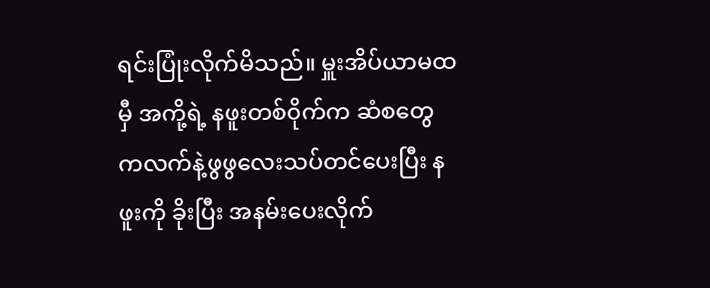ရင်းပြုံးလိုက်မိသည်။ မှူးအိပ်ယာမထမှီ အကို့ရဲ့ နဖူးတစ်၀ိုက်က ဆံစတွေကလက်နဲ့ဖွဖွလေးသပ်တင်ပေးပြီး နဖူးကို ခိုးပြီး အနမ်းပေးလိုက်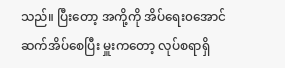သည်။ ပြီးတော့ အကို့ကို အိပ်ရေး၀အောင်ဆက်အိပ်စေပြီး မှူးကတော့ လုပ်စရာရှိ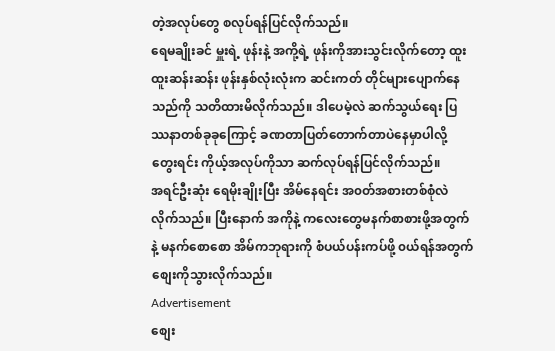တဲ့အလုပ်တွေ စလုပ်ရန်ပြင်လိုက်သည်။
ရေမချိုးခင် မှူးရဲ့ ဖုန်းနဲ့ အကို့ရဲ့ ဖုန်းကိုအားသွင်းလိုက်တော့ ထူးထူးဆန်းဆန်း ဖုန်းနှစ်လုံးလုံးက ဆင်းကတ် တိုင်များပျောက်နေသည်ကို သတိထားမိလိုက်သည်။ ဒါပေမဲ့လဲ ဆက်သွယ်ရေး ပြဿနာတစ်ခုခုကြောင့် ခဏတာပြတ်တောက်တာပဲနေမှာပါလို့ တွေးရင်း ကိုယ့်အလုပ်ကိုသာ ဆက်လုပ်ရန်ပြင်လိုက်သည်။
အရင်ဦးဆုံး ရေမိုးချိုးပြီး အိမ်နေရင်း အ၀တ်အစားတစ်စုံလဲလိုက်သည်။ ပြီးနောက် အကိုနဲ့ ကလေးတွေမနက်စာစားဖို့အတွက်နဲ့ မနက်စောစော အိမ်ကဘုရားကို စံပယ်ပန်းကပ်ဖို့ ၀ယ်ရန်အတွက် စျေးကိုသွားလိုက်သည်။
Advertisement
စျေး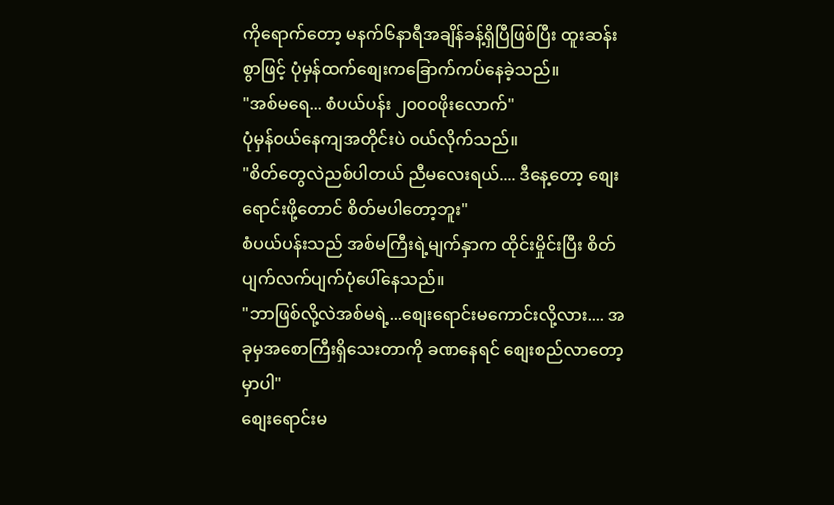ကိုရောက်တော့ မနက်၆နာရီအချိန်ခန့်ရှိပြီဖြစ်ပြီး ထူးဆန်းစွာဖြင့် ပုံမှန်ထက်စျေးကခြောက်ကပ်နေခဲ့သည်။
"အစ်မရေ... စံပယ်ပန်း ၂၀၀၀ဖိုးလောက်"
ပုံမှန်၀ယ်နေကျအတိုင်းပဲ ၀ယ်လိုက်သည်။
"စိတ်တွေလဲညစ်ပါတယ် ညီမလေးရယ်.... ဒီနေ့တော့ စျေးရောင်းဖို့တောင် စိတ်မပါတော့ဘူး"
စံပယ်ပန်းသည် အစ်မကြီးရဲ့မျက်နှာက ထိုင်းမှိုင်းပြီး စိတ်ပျက်လက်ပျက်ပုံပေါ်နေသည်။
"ဘာဖြစ်လို့လဲအစ်မရဲ့...စျေးရောင်းမကောင်းလို့လား.... အခုမှအစောကြီးရှိသေးတာကို ခဏနေရင် စျေးစည်လာတော့မှာပါ"
စျေးရောင်းမ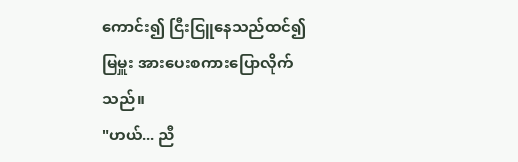ကောင်း၍ ငြီးငြူနေသည်ထင်၍ မြမှူး အားပေးစကားပြောလိုက်သည်။
"ဟယ်... ညီ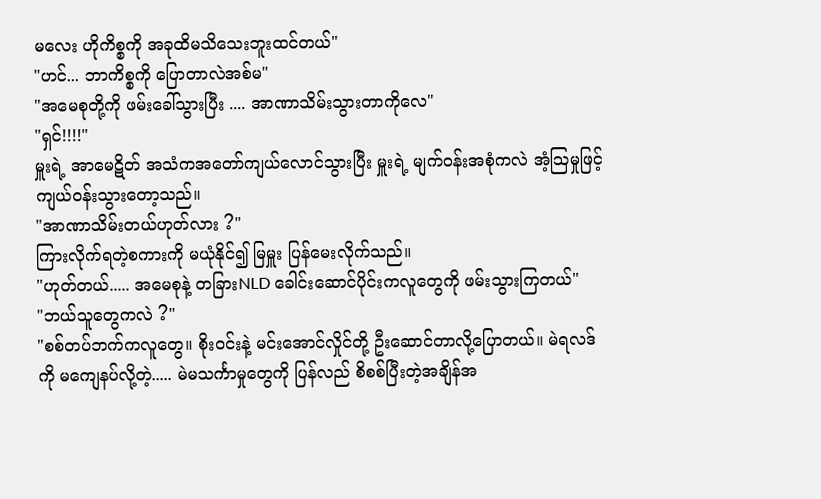မလေး ဟိုကိစ္စကို အခုထိမသိသေးဘူးထင်တယ်"
"ဟင်... ဘာကိစ္စကို ပြောတာလဲအစ်မ"
"အမေစုတို့ကို ဖမ်းခေါ်သွားပြီး .... အာဏာသိမ်းသွားတာကိုလေ"
"ရှင်!!!!"
မှူးရဲ့ အာမေဋိတ် အသံကအတော်ကျယ်လောင်သွားပြီး မှူးရဲ့ မျက်၀န်းအစုံကလဲ အံ့သြမှုဖြင့်ကျယ်၀န်းသွားတော့သည်။
"အာဏာသိမ်းတယ်ဟုတ်လား ?"
ကြားလိုက်ရတဲ့စကားကို မယုံနိုင်၍ မြမှူး ပြန်မေးလိုက်သည်။
"ဟုတ်တယ်..... အမေစုနဲ့ တခြားNLD ခေါင်းဆောင်ပိုင်းကလူတွေကို ဖမ်းသွားကြတယ်"
"ဘယ်သူတွေကလဲ ?"
"စစ်တပ်ဘက်ကလူတွေ။ စိုး၀င်းနဲ့ မင်းအောင်လှိုင်တို့ ဦးဆောင်တာလို့ပြောတယ်။ မဲရလဒ်ကို မကျေနပ်လို့တဲ့..... မဲမသင်္ကာမှုတွေကို ပြန်လည် စိစစ်ပြီးတဲ့အချိန်အ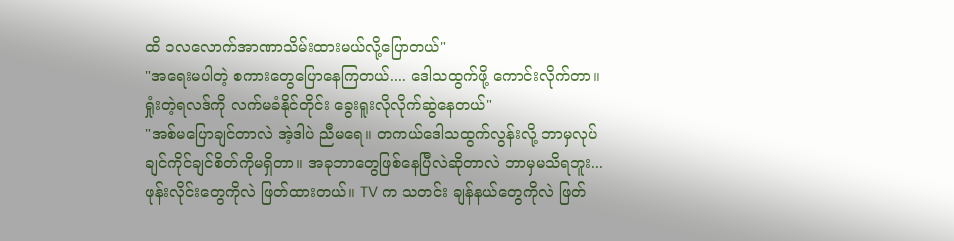ထိ ၁လလောက်အာဏာသိမ်းထားမယ်လို့ပြောတယ်"
"အရေးမပါတဲ့ စကားတွေပြောနေကြတယ်.... ဒေါသထွက်ဖို့ ကောင်းလိုက်တာ။ ရှုံးတဲ့ရလဒ်ကို လက်မခံနိုင်တိုင်း ခွေးရူးလိုလိုက်ဆွဲနေတယ်"
"အစ်မပြောချင်တာလဲ အဲ့ဒါပဲ ညီမရေ။ တကယ်ဒေါသထွက်လွန်းလို့ ဘာမှလုပ်ချင်ကိုင်ချင်စိတ်ကိုမရှိတာ။ အခုဘာတွေဖြစ်နေပြီလဲဆိုတာလဲ ဘာမှမသိရဘူး... ဖုန်းလိုင်းတွေကိုလဲ ဖြတ်ထားတယ်။ TV က သတင်း ချန်နယ်တွေကိုလဲ ဖြတ်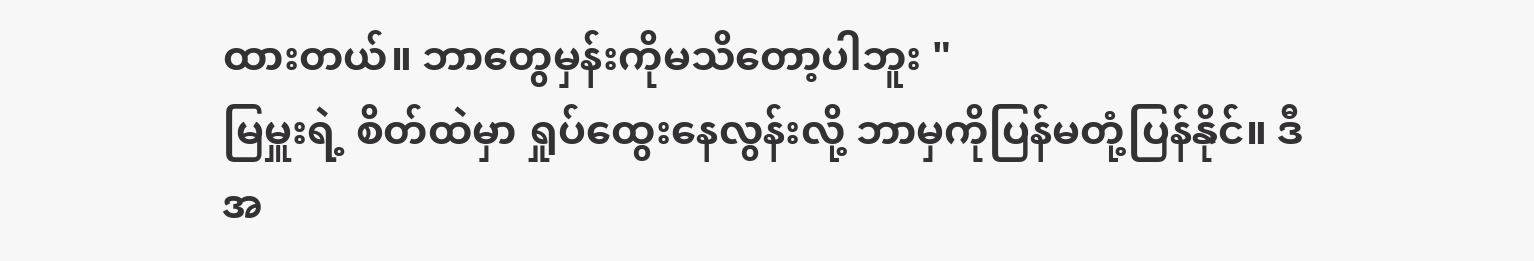ထားတယ်။ ဘာတွေမှန်းကိုမသိတော့ပါဘူး "
မြမှူးရဲ့ စိတ်ထဲမှာ ရှုပ်ထွေးနေလွန်းလို့ ဘာမှကိုပြန်မတုံ့ပြန်နိုင်။ ဒီအ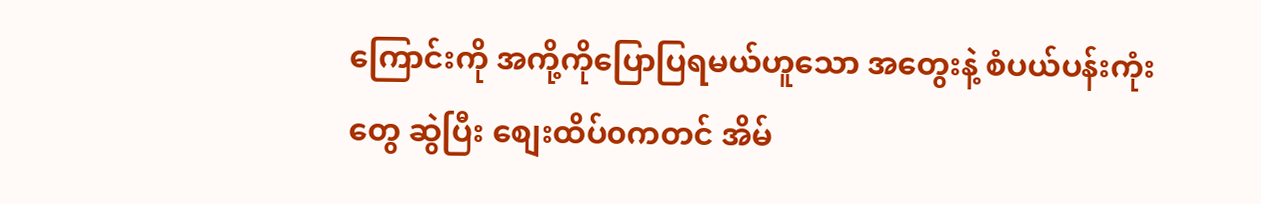ကြောင်းကို အကို့ကိုပြောပြရမယ်ဟူသော အတွေးနဲ့ စံပယ်ပန်းကုံးတွေ ဆွဲပြီး စျေးထိပ်၀ကတင် အိမ်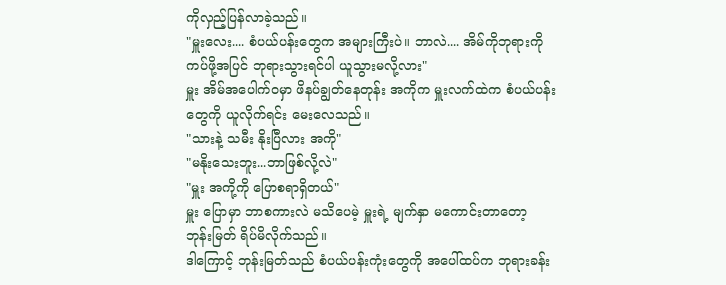ကိုလှည့်ပြန်လာခဲ့သည်။
"မှူးလေး.... စံပယ်ပန်းတွေက အများကြီးပဲ။ ဘာလဲ.... အိမ်ကိုဘုရားကိုကပ်ဖို့အပြင် ဘုရားသွားရင်ပါ ယူသွားမလို့လား"
မှူး အိမ်အပေါက်၀မှာ ဖိနပ်ချွတ်နေတုန်း အကိုက မှူးလက်ထဲက စံပယ်ပန်းတွေကို ယူလိုက်ရင်း မေးလေသည်။
"သားနဲ့ သမီး နိုးပြီလား အကို"
"မနိုးသေးဘူး...ဘာဖြစ်လို့လဲ"
"မှူး အကို့ကို ပြောစရာရှိတယ်"
မှူး ပြောမှာ ဘာစကားလဲ မသိပေမဲ့ မှူးရဲ့ မျက်နှာ မကောင်းတာတော့ ဘုန်းမြတ် ရိပ်မိလိုက်သည်။
ဒါကြောင့် ဘုန်းမြတ်သည် စံပယ်ပန်းကုံးတွေကို အပေါ်ထပ်က ဘုရားခန်း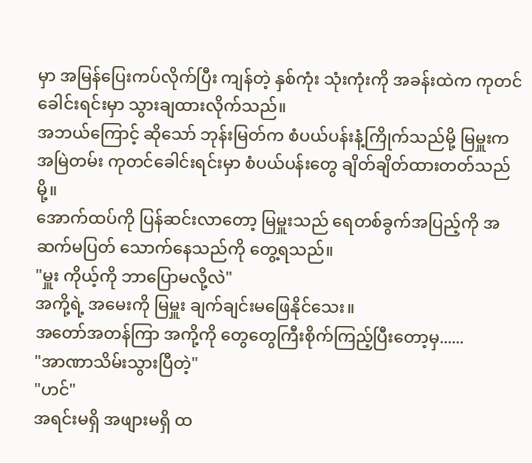မှာ အမြန်ပြေးကပ်လိုက်ပြီး ကျန်တဲ့ နှစ်ကုံး သုံးကုံးကို အခန်းထဲက ကုတင်ခေါင်းရင်းမှာ သွားချထားလိုက်သည်။
အဘယ်ကြောင့် ဆိုသော် ဘုန်းမြတ်က စံပယ်ပန်းနံ့ကြိုက်သည်မို့ မြမှူးက အမြဲတမ်း ကုတင်ခေါင်းရင်းမှာ စံပယ်ပန်းတွေ ချိတ်ချိတ်ထားတတ်သည်မို့။
အောက်ထပ်ကို ပြန်ဆင်းလာတော့ မြမှူးသည် ရေတစ်ခွက်အပြည့်ကို အဆက်မပြတ် သောက်နေသည်ကို တွေ့ရသည်။
"မှူး ကိုယ့်ကို ဘာပြောမလို့လဲ"
အကို့ရဲ့ အမေးကို မြမှူး ချက်ချင်းမဖြေနိုင်သေး။
အတော်အတန်ကြာ အကို့ကို တွေတွေကြီးစိုက်ကြည့်ပြီးတော့မှ......
"အာဏာသိမ်းသွားပြီတဲ့"
"ဟင်"
အရင်းမရှိ အဖျားမရှိ ထ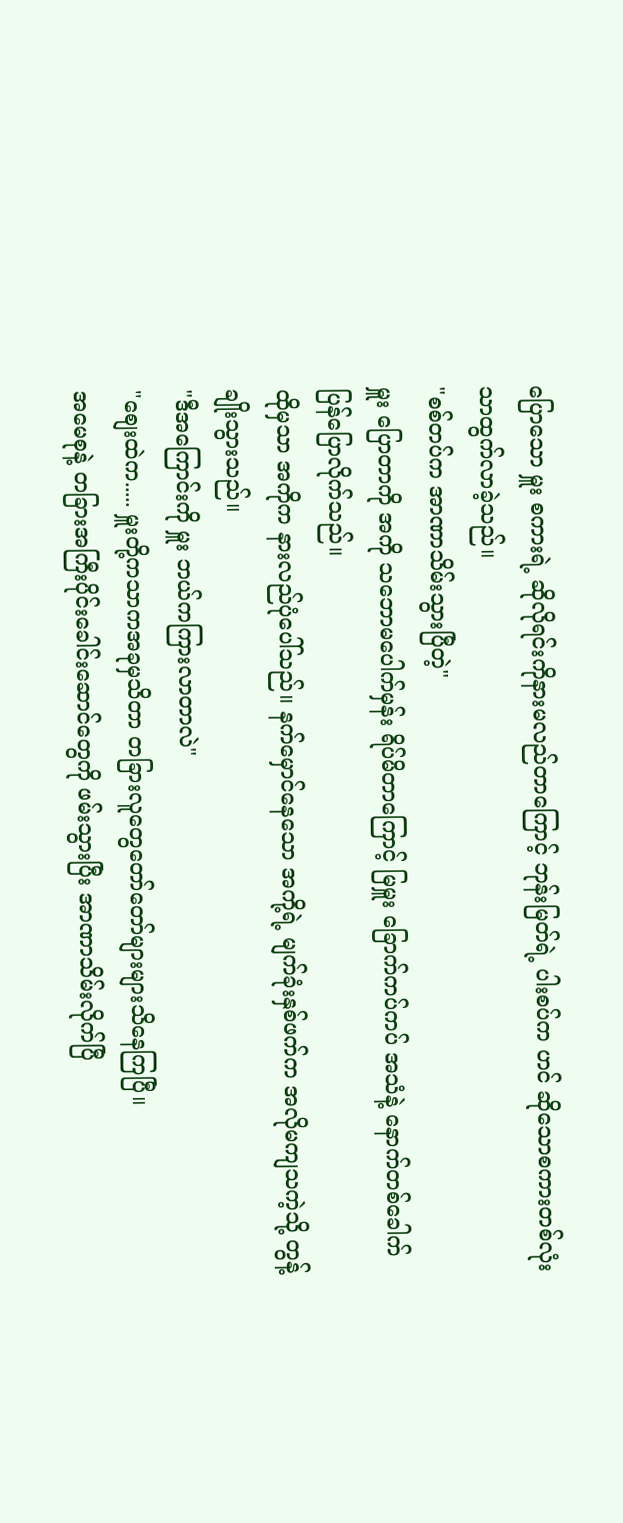ပြောသော မှူး စကားရဲ့ ဆိုလိုရင်းကိုနားမလည်တာကြောင့် ဘုန်းမြတ်ရဲ့ ပါးစပ်က ဟင် ဆိုသောစကားတစ်လုံးသာထွက်လာခဲ့သည်။
"စစ်တပ်က အာဏာသိမ်းသွားပြီတဲ့"
မှူး ပြောတာကို အကို သဘောမပေါက်မှန်း ရိပ်မိတာကြောင့် မြမှူး ခြောက်ကပ်ကပ် အသံနဲ့ နောက်တစ်ခေါက်ပြန်ပြောလိုက်သည်။
ထိုမှသာ အကိုက နားလည်ပုံပေါ်သည်။ နက်မှောင်နေသော အကို့ရဲ့ မျက်ခုံးနှစ်ဖက်က အလိုမကျသကဲ့သို့ တွန့်ချိုးသွားသည်။
"ဒီအကြောင်းကို မှူး ဘယ်ကကြားလာတာလဲ"
"စျေးထဲက..... မှူးတို့ကသာကအခုမှသိတာ တခြားလူတွေတော်တော်များများသိနေကြပြီ။
အမေစုနဲ့ တခြားအကြီးပိုင်းခေါင်းဆောင်တွေကို ဖမ်းသွားပြီး အာဏာသိမ်းလိုက်ပြီ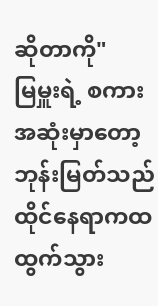ဆိုတာကို"
မြမှူးရဲ့ စကားအဆုံးမှာတော့ ဘုန်းမြတ်သည် ထိုင်နေရာကထထွက်သွား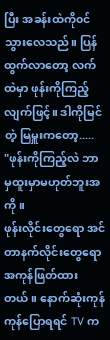ပြီး အခန်းထဲကို၀င်သွားလေသည်။ ပြန်ထွက်လာတော့ လက်ထဲမှာ ဖုန်းကိုကြည့်လျက်ဖြင့်။ ဒါကိုမြင်တဲ့ မြမှူးကတော့.....
"ဖုန်းကိုကြည့်လဲ ဘာမှထူးမှာမဟုတ်ဘူးအကို။
ဖုန်းလိုင်းတွေရော အင်တာနက်လိုင်းတွေရော အကုန်ဖြတ်ထားတယ်။ နောက်ဆုံးကုန်ကုန်ပြောရရင် TV က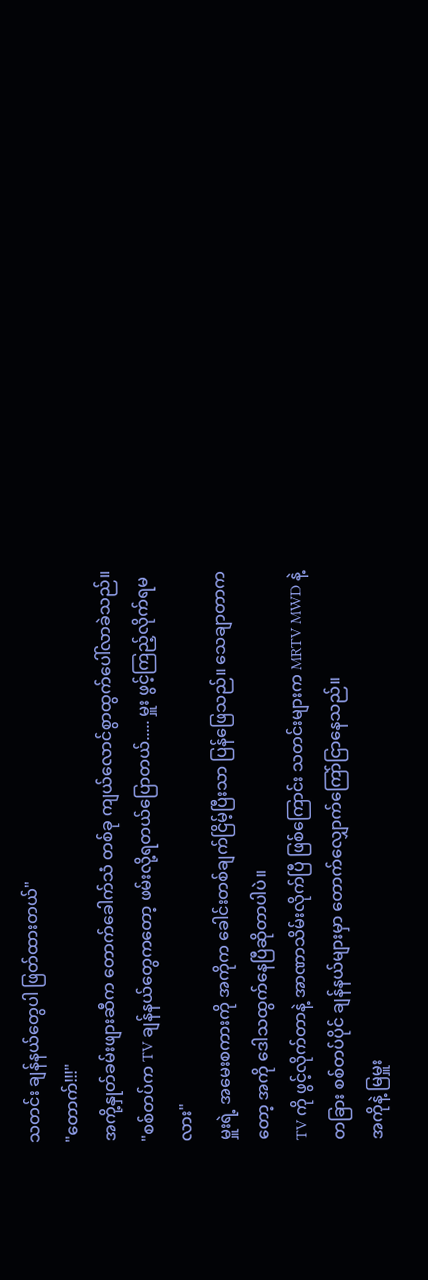သတင်း ချန်နယ်တွေပါ ဖြတ်ထားတယ်"
"တောက်!!!"
အကို့နှုတ်ခမ်းဖျားဆီက တောက်ခေါက်သံ တစ်ခု ကျယ်လောင်စွာထွက်ပေါ်လာခဲသည်။
"စစ်တပ်က TV ချန်နယ်တွေကတော့ ဖမ်းလို့ရတယ်ပြောတယ်..... မှူး ဖွင့်ကြည့်လိုက်ရမလား"
မှူးရဲ့ အမေးစကားကို အကိုက ခေါင်းတစ်ချက်ငြိမ့်ပြီးသာ ပြန်ဖြေသည်။ သေချာတာကတော့ အကို ဒေါသထွက်နေပြီဆိုတာပါပဲ။
TV ကို ဖွင့်လိုက်တာနဲ့ အာဏာသိမ်းလိုက်ပြီ ဖြစ်ကြောင်း သတင်းများက MRTV MWD နဲ့ တခြား စစ်တပ်ပိုင် ချန်နယ်များမှာ တောက်လျှောက်ကြော်ငြာနေသည်။
အကိုနဲ့ မြမှူး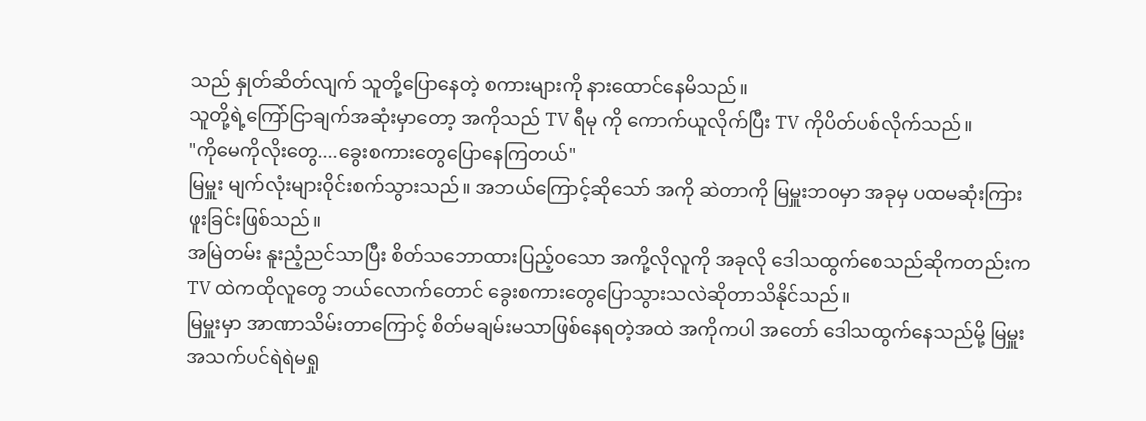သည် နှုတ်ဆိတ်လျက် သူတို့ပြောနေတဲ့ စကားများကို နားထောင်နေမိသည်။
သူတို့ရဲ့ကြော်ငြာချက်အဆုံးမှာတော့ အကိုသည် TV ရီမု ကို ကောက်ယူလိုက်ပြီး TV ကိုပိတ်ပစ်လိုက်သည်။
"ကိုမေကိုလိုးတွေ....ခွေးစကားတွေပြောနေကြတယ်"
မြမှူး မျက်လုံးများ၀ိုင်းစက်သွားသည်။ အဘယ်ကြောင့်ဆိုသော် အကို ဆဲတာကို မြမှူးဘ၀မှာ အခုမှ ပထမဆုံးကြားဖူးခြင်းဖြစ်သည်။
အမြဲတမ်း နူးညံ့ညင်သာပြီး စိတ်သဘောထားပြည့်၀သော အကို့လိုလူကို အခုလို ဒေါသထွက်စေသည်ဆိုကတည်းက TV ထဲကထိုလူတွေ ဘယ်လောက်တောင် ခွေးစကားတွေပြောသွားသလဲဆိုတာသိနိုင်သည်။
မြမှူးမှာ အာဏာသိမ်းတာကြောင့် စိတ်မချမ်းမသာဖြစ်နေရတဲ့အထဲ အကိုကပါ အတော် ဒေါသထွက်နေသည်မို့ မြမှူး အသက်ပင်ရဲရဲမရှု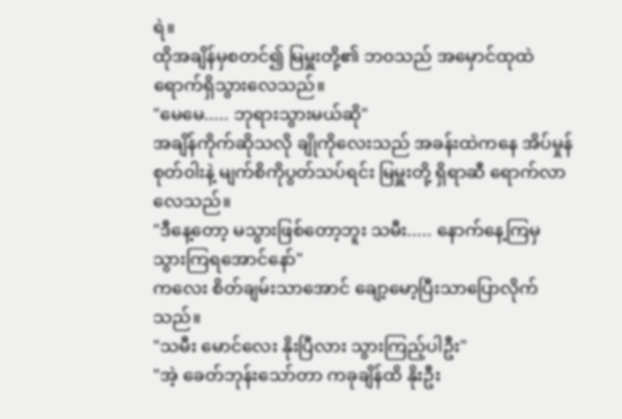ရဲ။
ထိုအချိန်မှစတင်၍ မြမှူးတို့၏ ဘ၀သည် အမှောင်ထုထဲ ရောက်ရှိသွားလေသည်။
"မေမေ..... ဘုရားသွားမယ်ဆို"
အချိန်ကိုက်ဆိုသလို ချိုကိုလေးသည် အခန်းထဲကနေ အိပ်မှုန်စုတ်၀ါးနဲ့ မျက်စိကိုပွတ်သပ်ရင်း မြမှူးတို့ ရှိရာဆီ ရောက်လာလေသည်။
"ဒီနေ့တော့ မသွားဖြစ်တော့ဘူး သမီး..... နောက်နေ့ကြမှ သွားကြရအောင်နော်"
ကလေး စိတ်ချမ်းသာအောင် ချော့မော့ပြီးသာပြောလိုက်သည်။
"သမီး မောင်လေး နိုးပြီလား သွားကြည့်ပါဦး"
"အဲ့ ခေတ်ဘုန်းသော်တာ ကခုချိန်ထိ နိုးဦး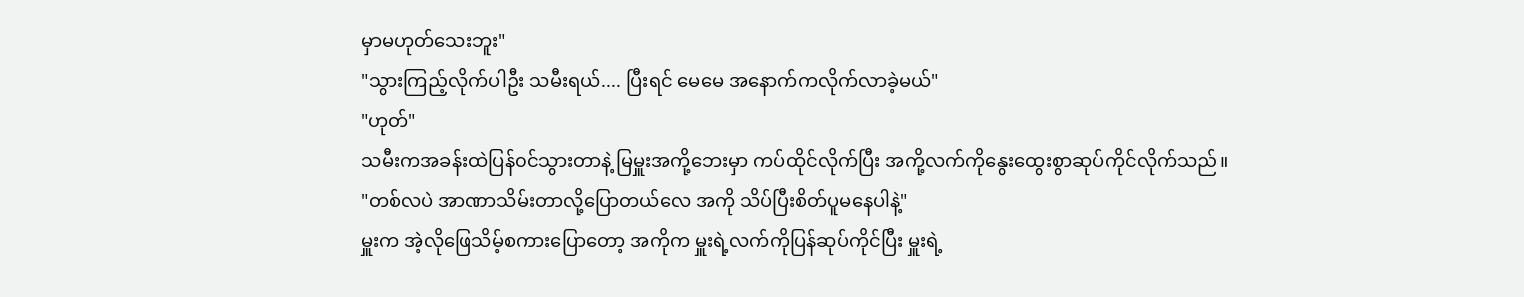မှာမဟုတ်သေးဘူး"
"သွားကြည့်လိုက်ပါဦး သမီးရယ်.... ပြီးရင် မေမေ အနောက်ကလိုက်လာခဲ့မယ်"
"ဟုတ်"
သမီးကအခန်းထဲပြန်၀င်သွားတာနဲ့ မြမှူးအကို့ဘေးမှာ ကပ်ထိုင်လိုက်ပြီး အကို့လက်ကိုနွေးထွေးစွာဆုပ်ကိုင်လိုက်သည်။
"တစ်လပဲ အာဏာသိမ်းတာလို့ပြောတယ်လေ အကို သိပ်ပြီးစိတ်ပူမနေပါနဲ့"
မှူးက အဲ့လိုဖြေသိမ့်စကားပြောတော့ အကိုက မှူးရဲ့လက်ကိုပြန်ဆုပ်ကိုင်ပြီး မှူးရဲ့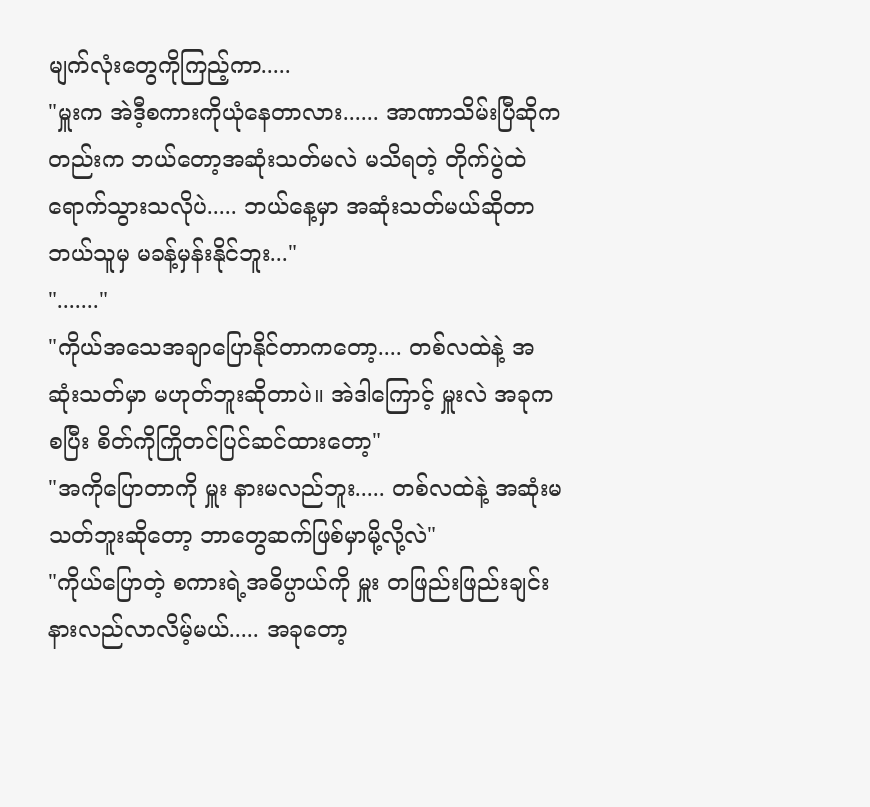မျက်လုံးတွေကိုကြည့်ကာ.....
"မှူးက အဲဒီ့စကားကိုယုံနေတာလား...... အာဏာသိမ်းပြီဆိုကတည်းက ဘယ်တော့အဆုံးသတ်မလဲ မသိရတဲ့ တိုက်ပွဲထဲရောက်သွားသလိုပဲ..... ဘယ်နေ့မှာ အဆုံးသတ်မယ်ဆိုတာ ဘယ်သူမှ မခန့်မှန်းနိုင်ဘူး..."
"......."
"ကိုယ်အသေအချာပြောနိုင်တာကတော့.... တစ်လထဲနဲ့ အဆုံးသတ်မှာ မဟုတ်ဘူးဆိုတာပဲ။ အဲဒါကြောင့် မှူးလဲ အခုကစပြီး စိတ်ကိုကြိုတင်ပြင်ဆင်ထားတော့"
"အကိုပြောတာကို မှူး နားမလည်ဘူး..... တစ်လထဲနဲ့ အဆုံးမသတ်ဘူးဆိုတော့ ဘာတွေဆက်ဖြစ်မှာမို့လို့လဲ"
"ကိုယ်ပြောတဲ့ စကားရဲ့အဓိပ္ပာယ်ကို မှူး တဖြည်းဖြည်းချင်း နားလည်လာလိမ့်မယ်..... အခုတော့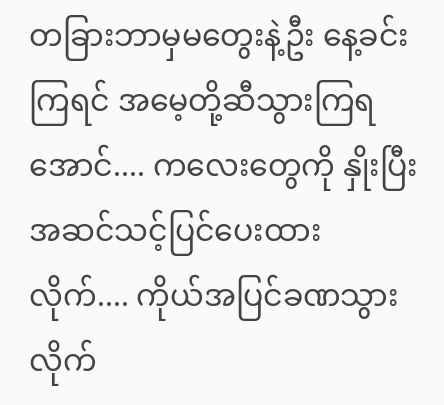တခြားဘာမှမတွေးနဲ့ဦး နေ့ခင်းကြရင် အမေ့တို့ဆီသွားကြရအောင်.... ကလေးတွေကို နှိုးပြီး အဆင်သင့်ပြင်ပေးထားလိုက်.... ကိုယ်အပြင်ခဏသွားလိုက်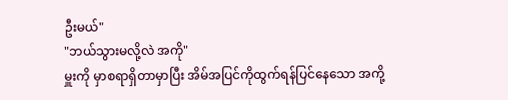ဦးမယ်"
"ဘယ်သွားမလို့လဲ အကို"
မှူးကို မှာစရာရှိတာမှာပြီး အိမ်အပြင်ကိုထွက်ရန်ပြင်နေသော အကို့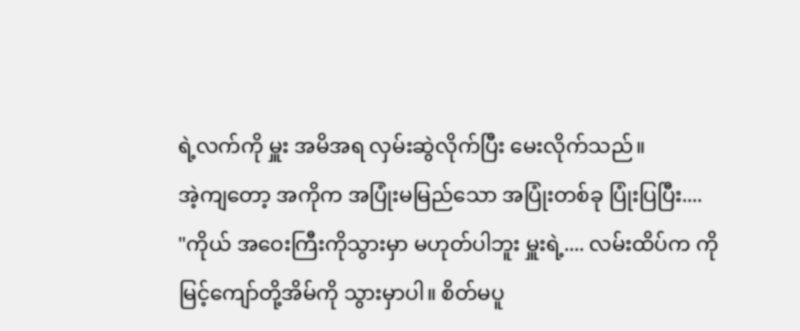ရဲ့လက်ကို မှူး အမိအရ လှမ်းဆွဲလိုက်ပြီး မေးလိုက်သည်။
အဲ့ကျတော့ အကိုက အပြုံးမမြည်သော အပြုံးတစ်ခု ပြုံးပြပြီး....
"ကိုယ် အဝေးကြီးကိုသွားမှာ မဟုတ်ပါဘူး မှူးရဲ့.... လမ်းထိပ်က ကိုမြင့်ကျော်တို့အိမ်ကို သွားမှာပါ။ စိတ်မပူ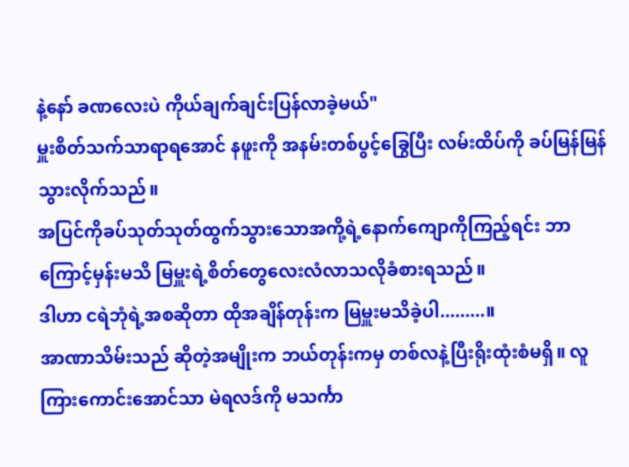နဲ့နော် ခဏလေးပဲ ကိုယ်ချက်ချင်းပြန်လာခဲ့မယ်"
မှူးစိတ်သက်သာရာရအောင် နဖူးကို အနမ်းတစ်ပွင့်ခြွေပြီး လမ်းထိပ်ကို ခပ်မြန်မြန်သွားလိုက်သည်။
အပြင်ကိုခပ်သုတ်သုတ်ထွက်သွားသောအကို့ရဲ့နောက်ကျောကိုကြည့်ရင်း ဘာကြောင့်မှန်းမသိ မြမှူးရဲ့စိတ်တွေလေးလံလာသလိုခံစားရသည်။
ဒါဟာ ငရဲဘုံရဲ့အစဆိုတာ ထိုအချိန်တုန်းက မြမှူးမသိခဲ့ပါ.........။
အာဏာသိမ်းသည် ဆိုတဲ့အမျိုးက ဘယ်တုန်းကမှ တစ်လနဲ့ပြီးရိုးထုံးစံမရှိ။ လူကြားကောင်းအောင်သာ မဲရလဒ်ကို မသင်္ကာ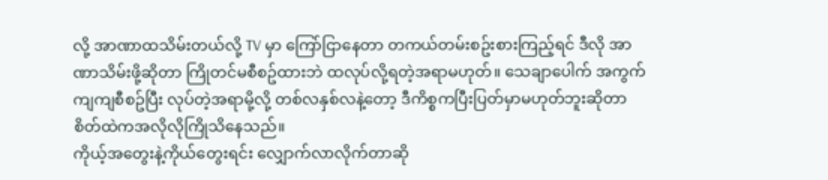လို့ အာဏာထသိမ်းတယ်လို့ TV မှာ ကြော်ငြာနေတာ တကယ်တမ်းစဥ်းစားကြည့်ရင် ဒီလို အာဏာသိမ်းဖို့ဆိုတာ ကြိုတင်မစီစဥ်ထားဘဲ ထလုပ်လို့ရတဲ့အရာမဟုတ်။ သေချာပေါက် အကွက်ကျကျစီစဥ်ပြီး လုပ်တဲ့အရာမို့လို့ တစ်လနှစ်လနဲ့တော့ ဒီကိစ္စကပြီးပြတ်မှာမဟုတ်ဘူးဆိုတာ စိတ်ထဲကအလိုလိုကြိုသိနေသည်။
ကိုယ့်အတွေးနဲ့ကိုယ်တွေးရင်း လျှောက်လာလိုက်တာဆို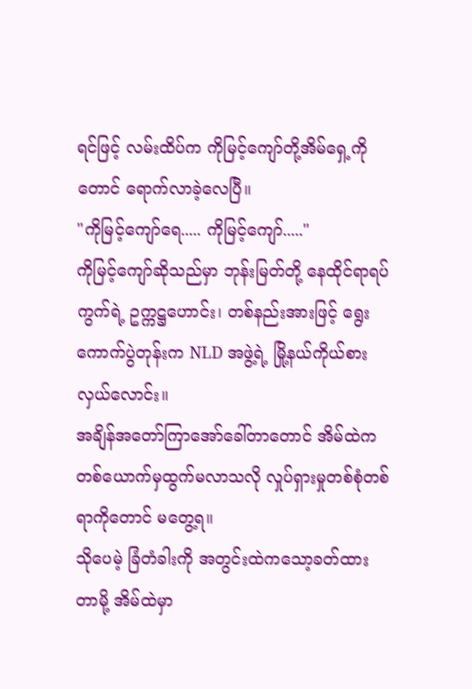ရင်ဖြင့် လမ်းထိပ်က ကိုမြင့်ကျော်တို့အိမ်ရှေ့ကိုတောင် ရောက်လာခဲ့လေပြီ။
"ကိုမြင့်ကျော်ရေ..... ကိုမြင့်ကျော်....."
ကိုမြင့်ကျော်ဆိုသည်မှာ ဘုန်းမြတ်တို့ နေထိုင်ရာရပ်ကွက်ရဲ့ ဥက္ကဋ္ဌဟောင်း၊ တစ်နည်းအားဖြင့် ရွေးကောက်ပွဲတုန်းက NLD အဖွဲ့ရဲ့ မြို့နယ်ကိုယ်စားလှယ်လောင်း။
အချိန်အတော်ကြာအော်ခေါ်တာတောင် အိမ်ထဲကတစ်ယောက်မှထွက်မလာသလို လှုပ်ရှားမှုတစ်စုံတစ်ရာကိုတောင် မတွေ့ရ။
သိုပေမဲ့ ခြံတံခါးကို အတွင်းထဲကသော့ခတ်ထားတာမို့ အိမ်ထဲမှာ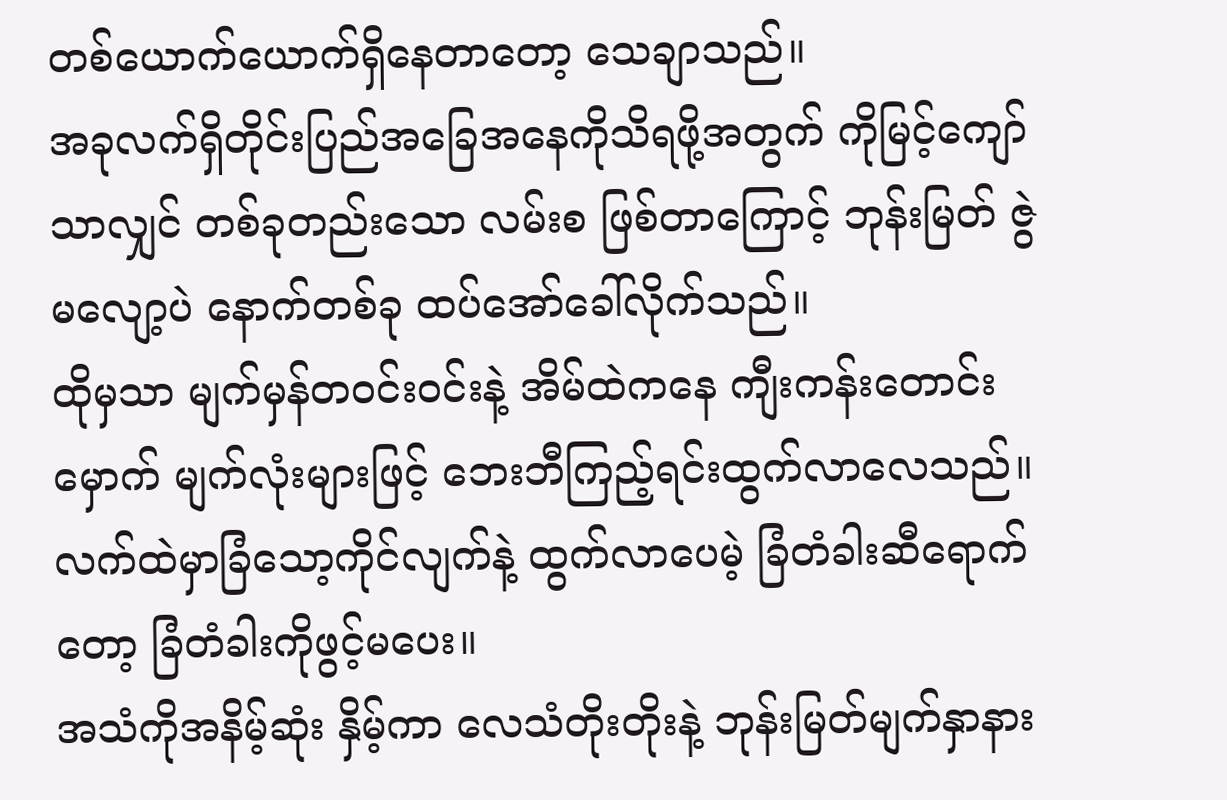တစ်ယောက်ယောက်ရှိနေတာတော့ သေချာသည်။
အခုလက်ရှိတိုင်းပြည်အခြေအနေကိုသိရဖို့အတွက် ကိုမြင့်ကျော်သာလျှင် တစ်ခုတည်းသော လမ်းစ ဖြစ်တာကြောင့် ဘုန်းမြတ် ဇွဲမလျော့ပဲ နောက်တစ်ခု ထပ်အော်ခေါ်လိုက်သည်။
ထိုမှသာ မျက်မှန်တ၀င်း၀င်းနဲ့ အိမ်ထဲကနေ ကျီးကန်းတောင်းမှောက် မျက်လုံးများဖြင့် ဘေးဘီကြည့်ရင်းထွက်လာလေသည်။
လက်ထဲမှာခြံသော့ကိုင်လျက်နဲ့ ထွက်လာပေမဲ့ ခြံတံခါးဆီရောက်တော့ ခြံတံခါးကိုဖွင့်မပေး။
အသံကိုအနိမ့်ဆုံး နှိမ့်ကာ လေသံတိုးတိုးနဲ့ ဘုန်းမြတ်မျက်နှာနား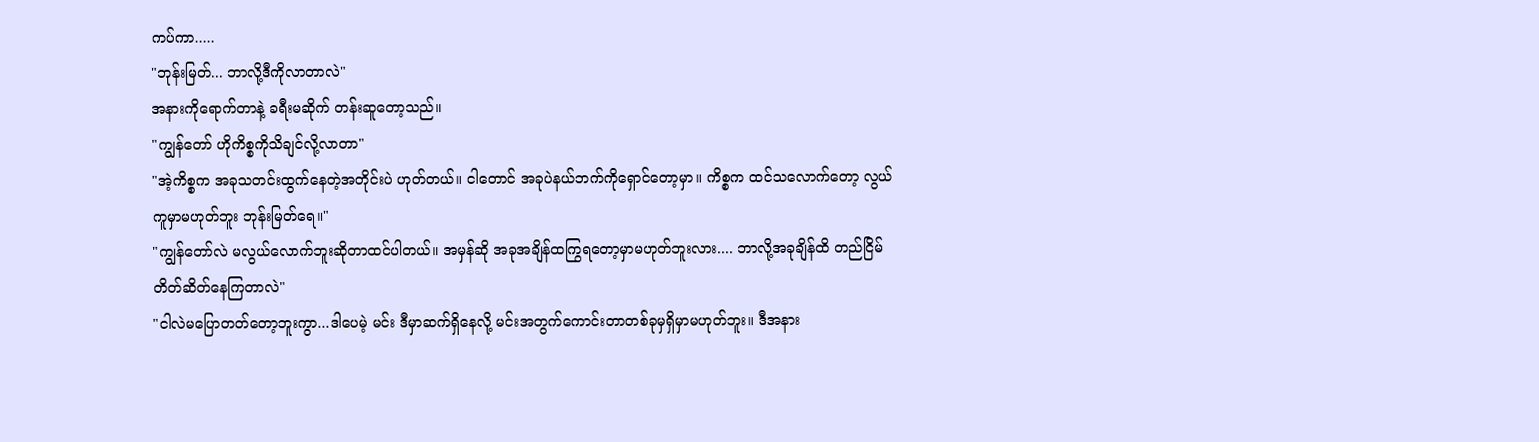ကပ်ကာ.....
"ဘုန်းမြတ်... ဘာလို့ဒီကိုလာတာလဲ"
အနားကိုရောက်တာနဲ့ ခရီးမဆိုက် တန်းဆူတော့သည်။
"ကျွန်တော် ဟိုကိစ္စကိုသိချင်လို့လာတာ"
"အဲ့ကိစ္စက အခုသတင်းထွက်နေတဲ့အတိုင်းပဲ ဟုတ်တယ်။ ငါတောင် အခုပဲနယ်ဘက်ကိုရှောင်တော့မှာ။ ကိစ္စက ထင်သလောက်တော့ လွယ်ကူမှာမဟုတ်ဘူး ဘုန်းမြတ်ရေ။"
"ကျွန်တော်လဲ မလွယ်လောက်ဘူးဆိုတာထင်ပါတယ်။ အမှန်ဆို အခုအချိန်ထကြွရတော့မှာမဟုတ်ဘူးလား.... ဘာလို့အခုချိန်ထိ တည်ငြိမ်တိတ်ဆိတ်နေကြတာလဲ"
"ငါလဲမပြောတတ်တော့ဘူးကွာ...ဒါပေမဲ့ မင်း ဒီမှာဆက်ရှိနေလို့ မင်းအတွက်ကောင်းတာတစ်ခုမှရှိမှာမဟုတ်ဘူး။ ဒီအနား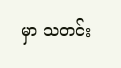မှာ သတင်း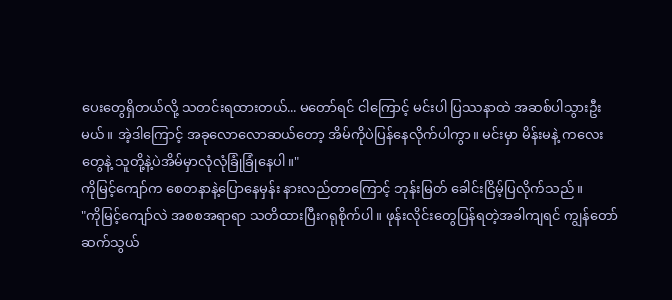ပေးတွေရှိတယ်လို့ သတင်းရထားတယ်... မတော်ရင် ငါကြောင့် မင်းပါ ပြဿနာထဲ အဆစ်ပါသွားဦးမယ်။ အဲ့ဒါကြောင့် အခုလောလောဆယ်တော့ အိမ်ကိုပဲပြန်နေလိုက်ပါကွာ။ မင်းမှာ မိန်းမနဲ့ ကလေးတွေနဲ့ သူတို့နဲ့ပဲအိမ်မှာလုံလုံခြုံခြုံနေပါ။"
ကိုမြင့်ကျော်က စေတနာနဲ့ပြောနေမှန်း နားလည်တာကြောင့် ဘုန်းမြတ် ခေါင်းငြိမ့်ပြလိုက်သည်။
"ကိုမြင့်ကျော်လဲ အစစအရာရာ သတိထားပြီးဂရုစိုက်ပါ။ ဖုန်းလိုင်းတွေပြန်ရတဲ့အခါကျရင် ကျွန်တော် ဆက်သွယ်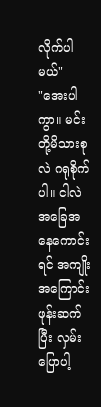လိုက်ပါမယ်"
"အေးပါကွာ။ မင်းတို့မိသားစုလဲ ဂရုစိုက်ပါ။ ငါလဲ အခြေအနေကောင်းရင် အကျိုးအကြောင်းဖုန်းဆက်ပြီး လှမ်းပြောပါ့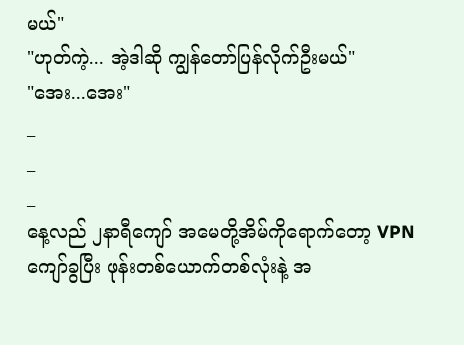မယ်"
"ဟုတ်ကဲ့... အဲ့ဒါဆို ကျွန်တော်ပြန်လိုက်ဦးမယ်"
"အေး...အေး"
_
_
_
နေ့လည် ၂နာရီကျော် အမေတို့အိမ်ကိုရောက်တော့ VPN ကျော်ခွပြီး ဖုန်းတစ်ယောက်တစ်လုံးနဲ့ အ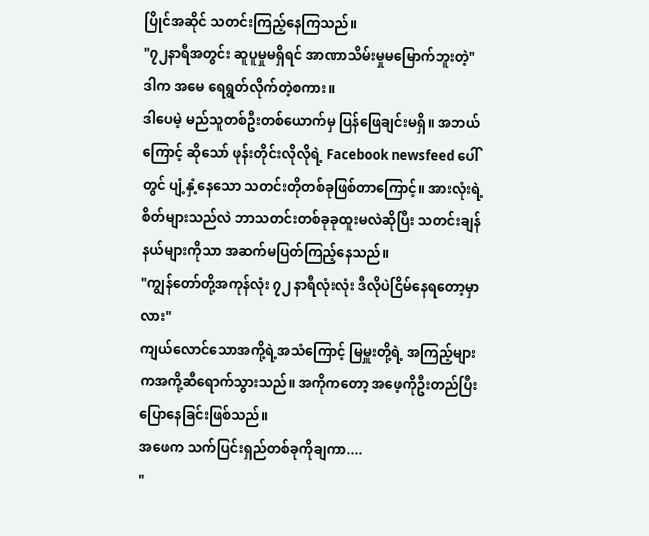ပြိုင်အဆိုင် သတင်းကြည့်နေကြသည်။
"၇၂နာရီအတွင်း ဆူပူမှုမရှိရင် အာဏာသိမ်းမှုမမြောက်ဘူးတဲ့"
ဒါက အမေ ရေရွတ်လိုက်တဲ့စကား။
ဒါပေမဲ့ မည်သူတစ်ဦးတစ်ယောက်မှ ပြန်ဖြေချင်းမရှိ။ အဘယ်ကြောင့် ဆိုသော် ဖုန်းတိုင်းလိုလိုရဲ့ Facebook newsfeed ပေါ်တွင် ပျံ့နှံ့နေသော သတင်းတိုတစ်ခုဖြစ်တာကြောင့်။ အားလုံးရဲ့စိတ်များသည်လဲ ဘာသတင်းတစ်ခုခုထူးမလဲဆိုပြီး သတင်းချန်နယ်များကိုသာ အဆက်မပြတ်ကြည့်နေသည်။
"ကျွန်တော်တို့အကုန်လုံး ၇၂ နာရီလုံးလုံး ဒီလိုပဲငြိမ်နေရတော့မှာလား"
ကျယ်လောင်သောအကို့ရဲ့အသံကြောင့် မြမှူးတို့ရဲ့ အကြည့်များကအကို့ဆီရောက်သွားသည်။ အကိုကတော့ အဖေ့ကိုဦးတည်ပြီးပြောနေခြင်းဖြစ်သည်။
အဖေက သက်ပြင်းရှည်တစ်ခုကိုချကာ....
"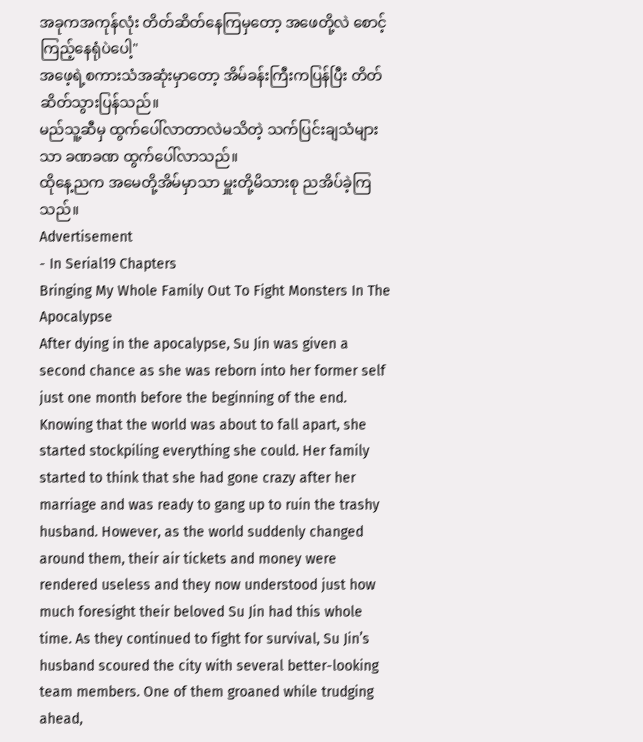အခုကအကုန်လုံး တိတ်ဆိတ်နေကြမှတော့ အဖေတို့လဲ စောင့်ကြည့်နေရုံပဲပေါ့"
အဖေ့ရဲ့စကားသံအဆုံးမှာတော့ အိမ်ခန်းကြီးကပြန်ပြီး တိတ်ဆိတ်သွားပြန်သည်။
မည်သူ့ဆီမှ ထွက်ပေါ်လာတာလဲမသိတဲ့ သက်ပြင်းချသံများသာ ခဏခဏ ထွက်ပေါ်လာသည်။
ထိုနေ့ညက အမေတို့အိမ်မှာသာ မှူးတို့မိသားစု ညအိပ်ခဲ့ကြသည်။
Advertisement
- In Serial19 Chapters
Bringing My Whole Family Out To Fight Monsters In The Apocalypse
After dying in the apocalypse, Su Jin was given a second chance as she was reborn into her former self just one month before the beginning of the end. Knowing that the world was about to fall apart, she started stockpiling everything she could. Her family started to think that she had gone crazy after her marriage and was ready to gang up to ruin the trashy husband. However, as the world suddenly changed around them, their air tickets and money were rendered useless and they now understood just how much foresight their beloved Su Jin had this whole time. As they continued to fight for survival, Su Jin’s husband scoured the city with several better-looking team members. One of them groaned while trudging ahead,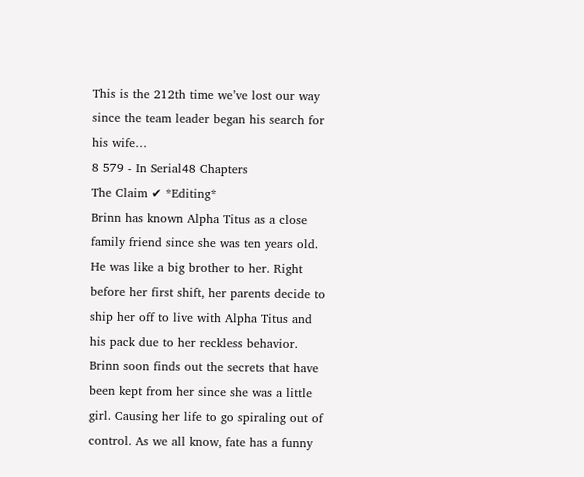This is the 212th time we’ve lost our way since the team leader began his search for his wife…
8 579 - In Serial48 Chapters
The Claim ✔ *Editing*
Brinn has known Alpha Titus as a close family friend since she was ten years old. He was like a big brother to her. Right before her first shift, her parents decide to ship her off to live with Alpha Titus and his pack due to her reckless behavior. Brinn soon finds out the secrets that have been kept from her since she was a little girl. Causing her life to go spiraling out of control. As we all know, fate has a funny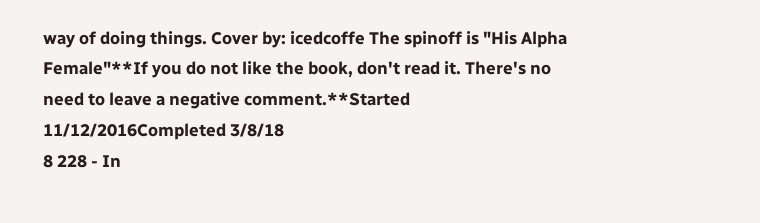way of doing things. Cover by: icedcoffe The spinoff is "His Alpha Female"**If you do not like the book, don't read it. There's no need to leave a negative comment.**Started 11/12/2016Completed 3/8/18
8 228 - In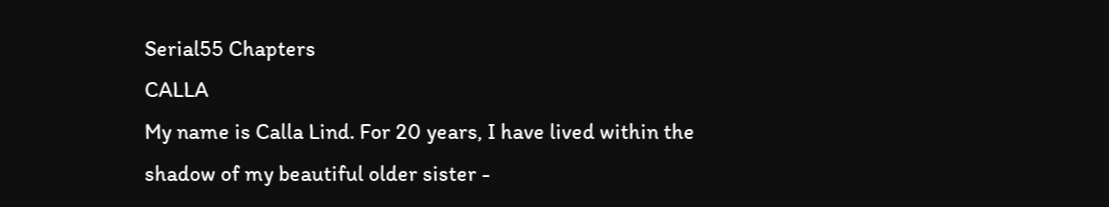Serial55 Chapters
CALLA
My name is Calla Lind. For 20 years, I have lived within the shadow of my beautiful older sister -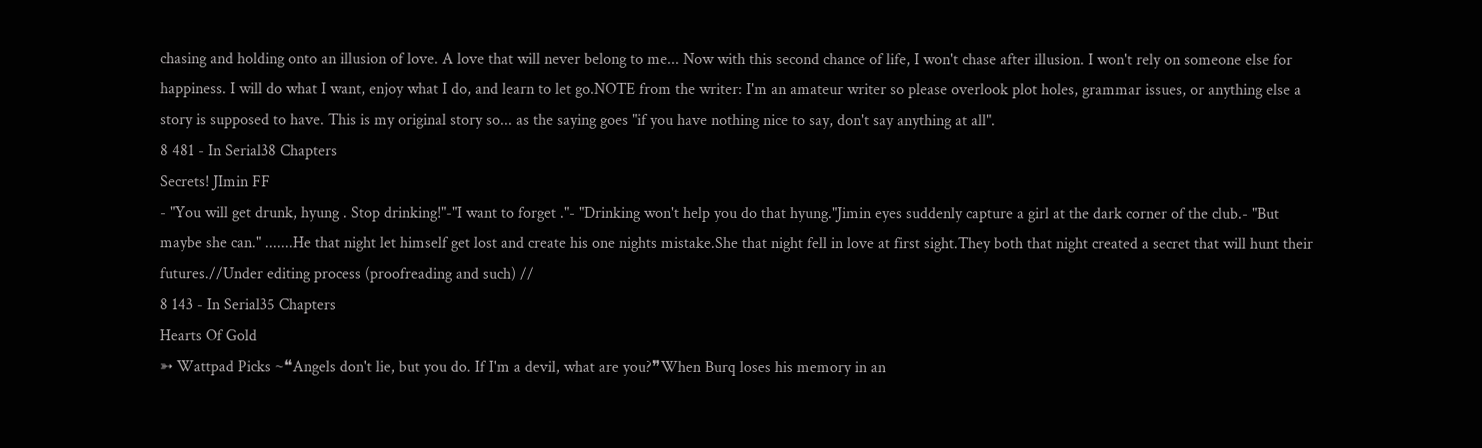chasing and holding onto an illusion of love. A love that will never belong to me... Now with this second chance of life, I won't chase after illusion. I won't rely on someone else for happiness. I will do what I want, enjoy what I do, and learn to let go.NOTE from the writer: I'm an amateur writer so please overlook plot holes, grammar issues, or anything else a story is supposed to have. This is my original story so... as the saying goes "if you have nothing nice to say, don't say anything at all".
8 481 - In Serial38 Chapters
Secrets! JImin FF
- "You will get drunk, hyung . Stop drinking!"-"I want to forget ."- "Drinking won't help you do that hyung."Jimin eyes suddenly capture a girl at the dark corner of the club.- "But maybe she can." .......He that night let himself get lost and create his one nights mistake.She that night fell in love at first sight.They both that night created a secret that will hunt their futures.//Under editing process (proofreading and such) //
8 143 - In Serial35 Chapters
Hearts Of Gold
➳ Wattpad Picks ~❝Angels don't lie, but you do. If I'm a devil, what are you?❞When Burq loses his memory in an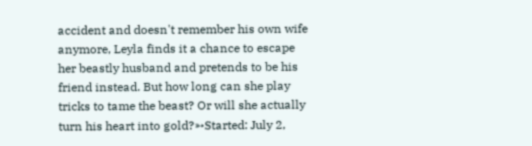accident and doesn't remember his own wife anymore, Leyla finds it a chance to escape her beastly husband and pretends to be his friend instead. But how long can she play tricks to tame the beast? Or will she actually turn his heart into gold?➳Started: July 2,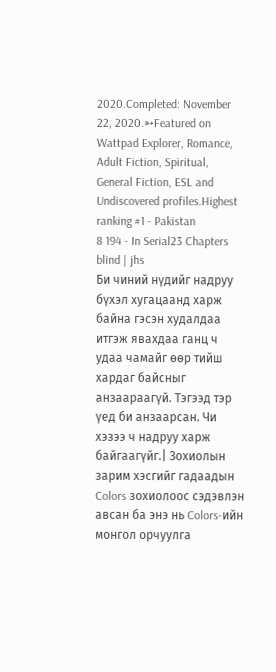2020.Completed: November 22, 2020.➳Featured on Wattpad Explorer, Romance, Adult Fiction, Spiritual, General Fiction, ESL and Undiscovered profiles.Highest ranking #1 - Pakistan
8 194 - In Serial23 Chapters
blind | jhs
Би чиний нүдийг надруу бүхэл хугацаанд харж байна гэсэн худалдаа итгэж явахдаа ганц ч удаа чамайг өөр тийш хардаг байсныг анзаараагүй. Тэгээд тэр үед би анзаарсан. Чи хэзээ ч надруу харж байгаагүйг.| Зохиолын зарим хэсгийг гадаадын Colors зохиолоос сэдэвлэн авсан ба энэ нь Colors-ийн монгол орчуулга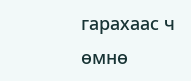гарахаас ч өмнө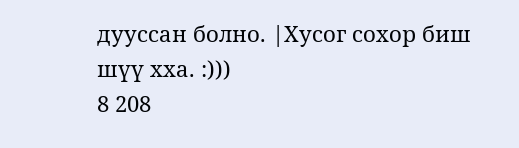дууссан болно. |Хусог сохор биш шүү хха. :)))
8 208